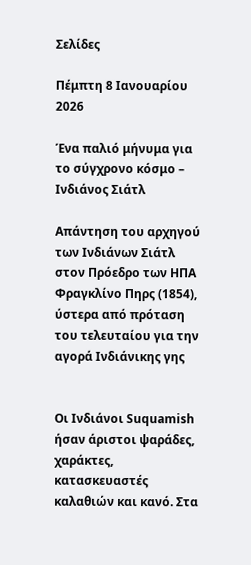Σελίδες

Πέμπτη 8 Ιανουαρίου 2026

Ένα παλιό μήνυμα για το σύγχρονο κόσμο – Ινδιάνος Σιάτλ

Απάντηση του αρχηγού των Ινδιάνων Σιάτλ στον Πρόεδρο των ΗΠΑ Φραγκλίνο Πηρς (1854), ύστερα από πρόταση του τελευταίου για την αγορά Ινδιάνικης γης


Οι Ινδιάνοι Suquamish ήσαν άριστοι ψαράδες, χαράκτες, κατασκευαστές καλαθιών και κανό. Στα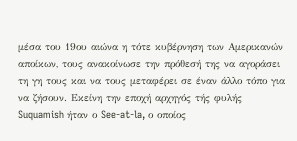μέσα του 19ου αιώνα η τότε κυβέρνηση των Αμερικανών αποίκων, τους ανακοίνωσε την πρόθεσή της να αγοράσει τη γη τους και να τους μεταφέρει σε έναν άλλο τόπο για να ζήσουν. Εκείνη την εποχή αρχηγός τής φυλής Suquamish ήταν ο See-at-la, ο οποίος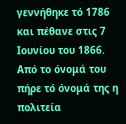γεννήθηκε τό 1786 και πέθανε στις 7 Ιουνίου του 1866. Από το όνομά του πήρε τό όνομά της η πολιτεία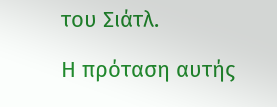του Σιάτλ.

Η πρόταση αυτής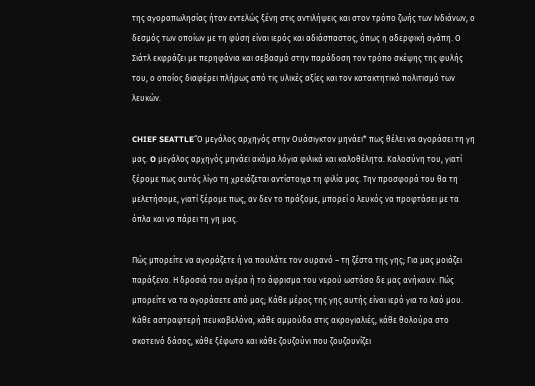της αγοραπωλησίας ήταν εντελώς ξένη στις αντιλήψεις και στον τρόπο ζωής των Ινδιάνων, ο δεσμός των οποίων με τη φύση είναι ιερός και αδιάσπαστος, όπως η αδερφική αγάπη. Ο Σιάτλ εκφράζει με περηφάνια και σεβασμό στην παράδοση τον τρόπο σκέψης της φυλής του, ο οποίος διαφέρει πλήρως από τις υλικές αξίες και τον κατακτητικό πολιτισμό των λευκών.

CHIEF SEATTLE“Ο μεγάλος αρχηγός στην Ουάσιγκτον μηνάει* πως θέλει να αγοράσει τη γη μας. O μεγάλος αρχηγός μηνάει ακόμα λόγια φιλικά και καλοθέλητα. Καλοσύνη του, γιατί ξέρομε πως αυτός λίγο τη χρειάζεται αντίστοιχα τη φιλία μας. Την προσφορά του θα τη μελετήσομε, γιατί ξέρομε πως, αν δεν το πράξομε, μπορεί ο λευκός να προφτάσει με τα όπλα και να πάρει τη γη μας.

Πώς μπορείτε να αγοράζετε ή να πουλάτε τον ουρανό – τη ζέστα της γης; Για μας μοιάζει παράξενο. Η δροσιά του αγέρα ή το άφρισμα του νερού ωστόσο δε μας ανήκουν. Πώς μπορείτε να τα αγοράσετε από μας; Κάθε μέρος της γης αυτής είναι ιερό για το λαό μου. Κάθε αστραφτερή πευκοβελόνα, κάθε αμμούδα στις ακρογιαλιές, κάθε θολούρα στο σκοτεινό δάσος, κάθε ξέφωτο και κάθε ζουζούνι που ζουζουνίζει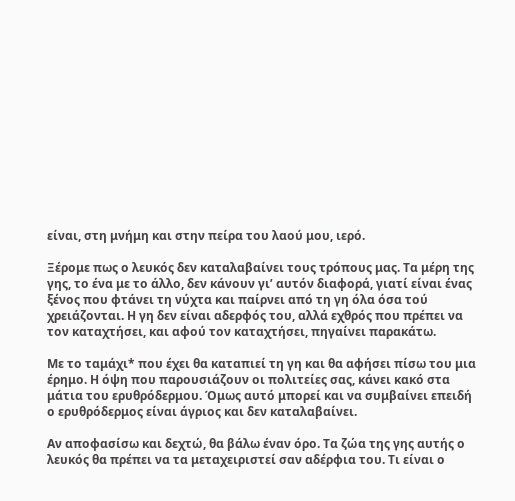είναι, στη μνήμη και στην πείρα του λαού μου, ιερό.

Ξέρομε πως ο λευκός δεν καταλαβαίνει τους τρόπους μας. Τα μέρη της γης, το ένα με το άλλο, δεν κάνουν γι’ αυτόν διαφορά, γιατί είναι ένας ξένος που φτάνει τη νύχτα και παίρνει από τη γη όλα όσα τού χρειάζονται. Η γη δεν είναι αδερφός του, αλλά εχθρός που πρέπει να τον καταχτήσει, και αφού τον καταχτήσει, πηγαίνει παρακάτω.

Με το ταμάχι* που έχει θα καταπιεί τη γη και θα αφήσει πίσω του μια έρημο. Η όψη που παρουσιάζουν οι πολιτείες σας, κάνει κακό στα μάτια του ερυθρόδερμου. Όμως αυτό μπορεί και να συμβαίνει επειδή ο ερυθρόδερμος είναι άγριος και δεν καταλαβαίνει.

Αν αποφασίσω και δεχτώ, θα βάλω έναν όρο. Τα ζώα της γης αυτής ο λευκός θα πρέπει να τα μεταχειριστεί σαν αδέρφια του. Τι είναι ο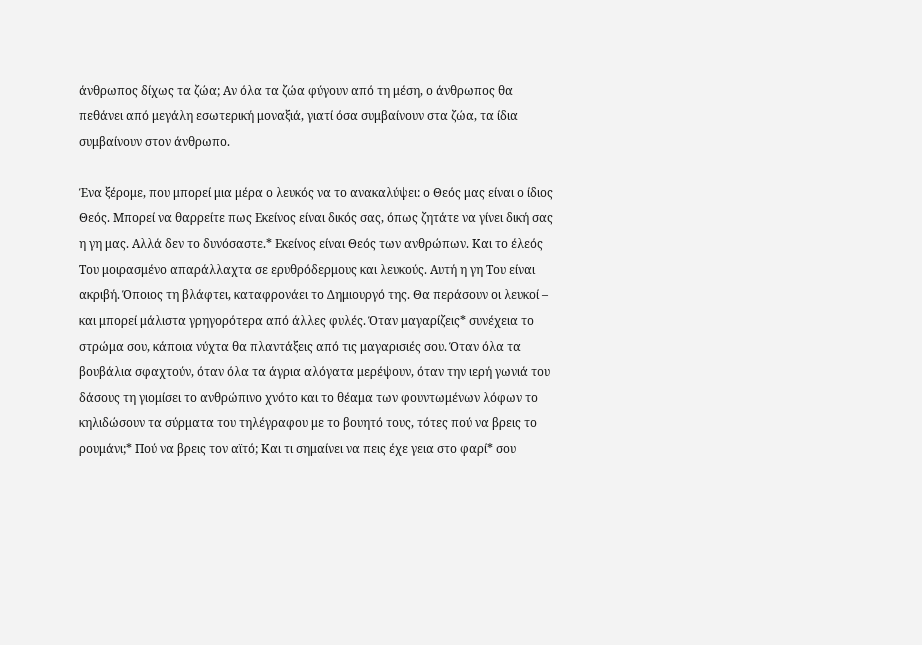άνθρωπος δίχως τα ζώα; Αν όλα τα ζώα φύγουν από τη μέση, ο άνθρωπος θα πεθάνει από μεγάλη εσωτερική μοναξιά, γιατί όσα συμβαίνουν στα ζώα, τα ίδια συμβαίνουν στον άνθρωπο.

Ένα ξέρομε, που μπορεί μια μέρα ο λευκός να το ανακαλύψει: ο Θεός μας είναι ο ίδιος Θεός. Μπορεί να θαρρείτε πως Εκείνος είναι δικός σας, όπως ζητάτε να γίνει δική σας η γη μας. Αλλά δεν το δυνόσαστε.* Εκείνος είναι Θεός των ανθρώπων. Και το έλεός Του μοιρασμένο απαράλλαχτα σε ερυθρόδερμους και λευκούς. Αυτή η γη Του είναι ακριβή. Όποιος τη βλάφτει, καταφρονάει το Δημιουργό της. Θα περάσουν οι λευκοί – και μπορεί μάλιστα γρηγορότερα από άλλες φυλές. Όταν μαγαρίζεις* συνέχεια το στρώμα σου, κάποια νύχτα θα πλαντάξεις από τις μαγαρισιές σου. Όταν όλα τα βουβάλια σφαχτούν, όταν όλα τα άγρια αλόγατα μερέψουν, όταν την ιερή γωνιά του δάσους τη γιομίσει το ανθρώπινο χνότο και το θέαμα των φουντωμένων λόφων το κηλιδώσουν τα σύρματα του τηλέγραφου με το βουητό τους, τότες πού να βρεις το ρουμάνι;* Πού να βρεις τον αϊτό; Και τι σημαίνει να πεις έχε γεια στο φαρί* σου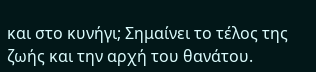και στο κυνήγι; Σημαίνει το τέλος της ζωής και την αρχή του θανάτου.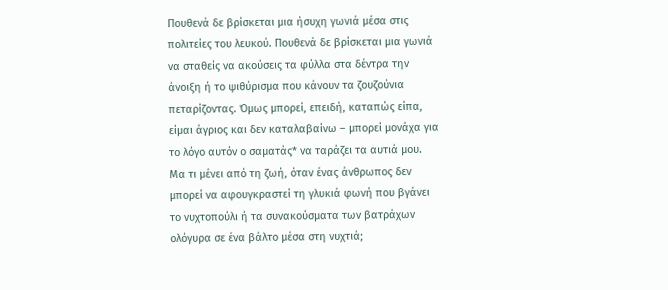Πουθενά δε βρίσκεται μια ήσυχη γωνιά μέσα στις πολιτείες του λευκού. Πουθενά δε βρίσκεται μια γωνιά να σταθείς να ακούσεις τα φύλλα στα δέντρα την άνοιξη ή το ψιθύρισμα που κάνουν τα ζουζούνια πεταρίζοντας. Όμως μπορεί, επειδή, καταπώς είπα, είμαι άγριος και δεν καταλαβαίνω – μπορεί μονάχα για το λόγο αυτόν ο σαματάς* να ταράζει τα αυτιά μου. Μα τι μένει από τη ζωή, όταν ένας άνθρωπος δεν μπορεί να αφουγκραστεί τη γλυκιά φωνή που βγάνει το νυχτοπούλι ή τα συνακούσματα των βατράχων ολόγυρα σε ένα βάλτο μέσα στη νυχτιά;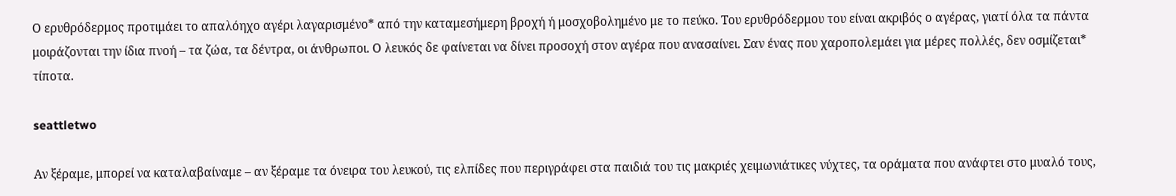Ο ερυθρόδερμος προτιμάει το απαλόηχο αγέρι λαγαρισμένο* από την καταμεσήμερη βροχή ή μοσχοβολημένο με το πεύκο. Του ερυθρόδερμου του είναι ακριβός ο αγέρας, γιατί όλα τα πάντα μοιράζονται την ίδια πνοή – τα ζώα, τα δέντρα, οι άνθρωποι. Ο λευκός δε φαίνεται να δίνει προσοχή στον αγέρα που ανασαίνει. Σαν ένας που χαροπολεμάει για μέρες πολλές, δεν οσμίζεται* τίποτα.

seattletwo

Αν ξέραμε, μπορεί να καταλαβαίναμε – αν ξέραμε τα όνειρα του λευκού, τις ελπίδες που περιγράφει στα παιδιά του τις μακριές χειμωνιάτικες νύχτες, τα οράματα που ανάφτει στο μυαλό τους,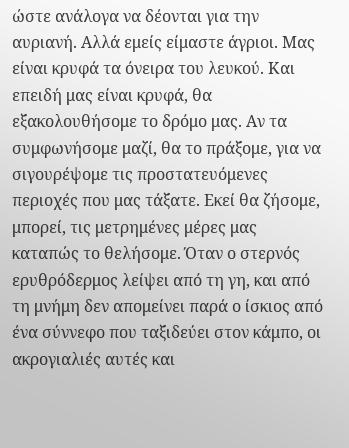ώστε ανάλογα να δέονται για την αυριανή. Αλλά εμείς είμαστε άγριοι. Μας είναι κρυφά τα όνειρα του λευκού. Και επειδή μας είναι κρυφά, θα εξακολουθήσομε το δρόμο μας. Αν τα συμφωνήσομε μαζί, θα το πράξομε, για να σιγουρέψομε τις προστατευόμενες περιοχές που μας τάξατε. Εκεί θα ζήσομε, μπορεί, τις μετρημένες μέρες μας καταπώς το θελήσομε. Όταν ο στερνός ερυθρόδερμος λείψει από τη γη, και από τη μνήμη δεν απομείνει παρά ο ίσκιος από ένα σύννεφο που ταξιδεύει στον κάμπο, οι ακρογιαλιές αυτές και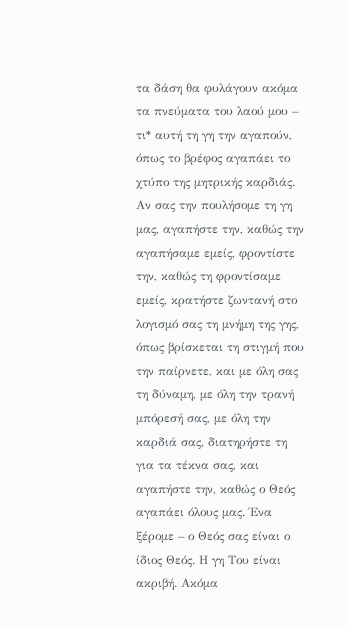τα δάση θα φυλάγουν ακόμα τα πνεύματα του λαού μου – τι* αυτή τη γη την αγαπούν, όπως το βρέφος αγαπάει το χτύπο της μητρικής καρδιάς. Αν σας την πουλήσομε τη γη μας, αγαπήστε την, καθώς την αγαπήσαμε εμείς, φροντίστε την, καθώς τη φροντίσαμε εμείς, κρατήστε ζωντανή στο λογισμό σας τη μνήμη της γης, όπως βρίσκεται τη στιγμή που την παίρνετε, και με όλη σας τη δύναμη, με όλη την τρανή μπόρεσή σας, με όλη την καρδιά σας, διατηρήστε τη για τα τέκνα σας, και αγαπήστε την, καθώς ο Θεός αγαπάει όλους μας. Ένα ξέρομε – ο Θεός σας είναι ο ίδιος Θεός. Η γη Του είναι ακριβή. Ακόμα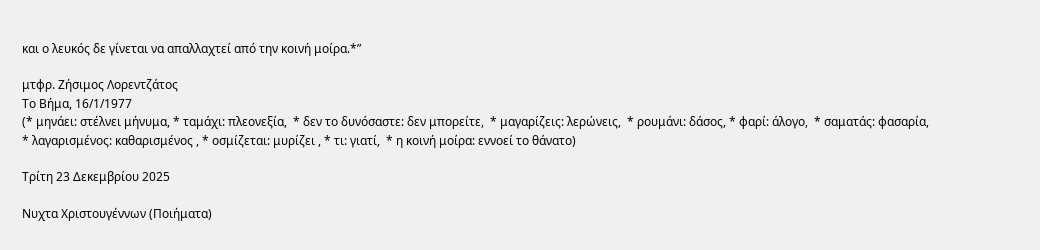και ο λευκός δε γίνεται να απαλλαχτεί από την κοινή μοίρα.*”

μτφρ. Ζήσιμος Λορεντζάτος
Το Βήμα, 16/1/1977
(* μηνάει: στέλνει μήνυμα, * ταμάχι: πλεονεξία,  * δεν το δυνόσαστε: δεν μπορείτε,  * μαγαρίζεις: λερώνεις,  * ρουμάνι: δάσος, * φαρί: άλογο,  * σαματάς: φασαρία,  * λαγαρισμένος: καθαρισμένος , * οσμίζεται: μυρίζει , * τι: γιατί,  * η κοινή μοίρα: εννοεί το θάνατο)

Τρίτη 23 Δεκεμβρίου 2025

Νυχτα Χριστουγέννων (Ποιήματα)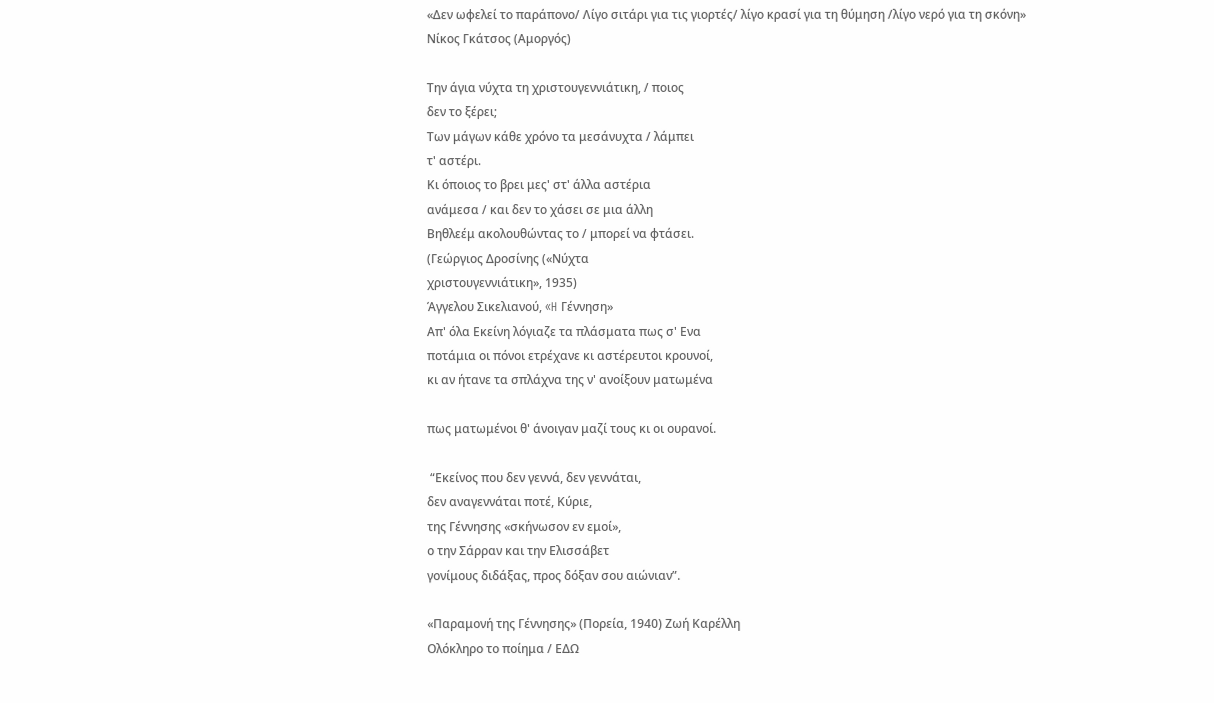«Δεν ωφελεί το παράπονο/ Λίγο σιτάρι για τις γιορτές/ λίγο κρασί για τη θύμηση /λίγο νερό για τη σκόνη»
Νίκος Γκάτσος (Αμοργός)

Την άγια νύχτα τη χριστουγεννιάτικη, / ποιος
δεν το ξέρει;
Των μάγων κάθε χρόνο τα μεσάνυχτα / λάμπει
τ' αστέρι.
Κι όποιος το βρει μες' στ' άλλα αστέρια
ανάμεσα / και δεν το χάσει σε μια άλλη
Βηθλεέμ ακολουθώντας το / μπορεί να φτάσει.
(Γεώργιος Δροσίνης («Νύχτα
χριστουγεννιάτικη», 1935)
Άγγελου Σικελιανού, «H Γέννηση»
Απ' όλα Εκείνη λόγιαζε τα πλάσματα πως σ' Ενα
ποτάμια οι πόνοι ετρέχανε κι αστέρευτοι κρουνοί,
κι αν ήτανε τα σπλάχνα της ν' ανοίξουν ματωμένα

πως ματωμένοι θ' άνοιγαν μαζί τους κι οι ουρανοί.

 “Εκείνος που δεν γεννά, δεν γεννάται,
δεν αναγεννάται ποτέ, Κύριε,
της Γέννησης «σκήνωσον εν εμοί»,
ο την Σάρραν και την Ελισσάβετ
γονίμους διδάξας, προς δόξαν σου αιώνιαν”.

«Παραμονή της Γέννησης» (Πορεία, 1940) Ζωή Καρέλλη
Ολόκληρο το ποίημα / ΕΔΩ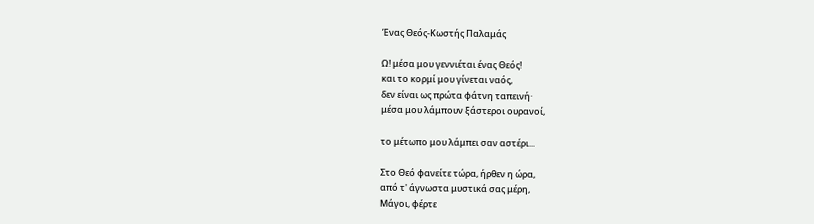Ένας Θεός-Κωστής Παλαμάς

Ω! μέσα μου γεννιέται ένας Θεός!
και το κορμί μου γίνεται ναός,
δεν είναι ως πρώτα φάτνη ταπεινή·
μέσα μου λάμπουν ξάστεροι ουρανοί,

το μέτωπο μου λάμπει σαν αστέρι...

Στο Θεό φανείτε τώρα, ήρθεν η ώρα,
από τ' άγνωστα μυστικά σας μέρη,
Μάγοι, φέρτε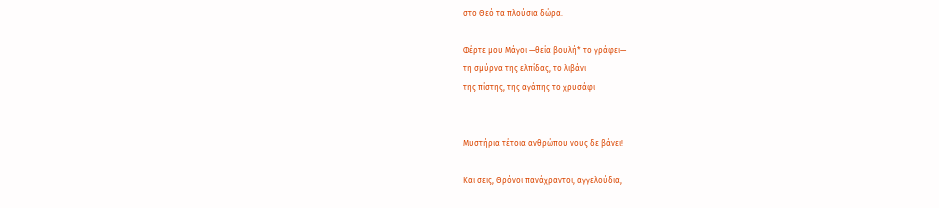στο Θεό τα πλούσια δώρα.

Φέρτε μου Μάγοι —θεία βουλή* το γράφει—
τη σμύρνα της ελπίδας, το λιβάνι
της πίστης, της αγάπης το χρυσάφι


Μυστήρια τέτοια ανθρώπου νους δε βάνει!

Και σεις, Θρόνοι πανάχραντοι, αγγελούδια,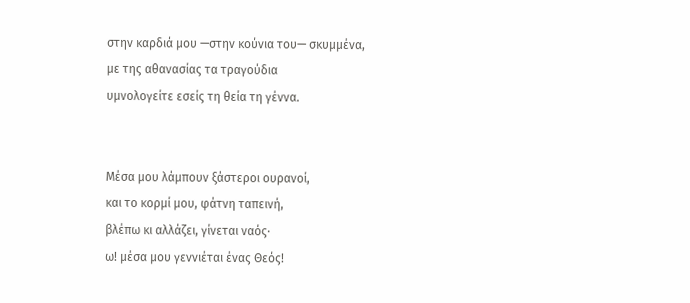στην καρδιά μου —στην κούνια του— σκυμμένα,
με της αθανασίας τα τραγούδια
υμνολογείτε εσείς τη θεία τη γέννα.


Μέσα μου λάμπουν ξάστεροι ουρανοί,
και το κορμί μου, φάτνη ταπεινή,
βλέπω κι αλλάζει, γίνεται ναός·
ω! μέσα μου γεννιέται ένας Θεός!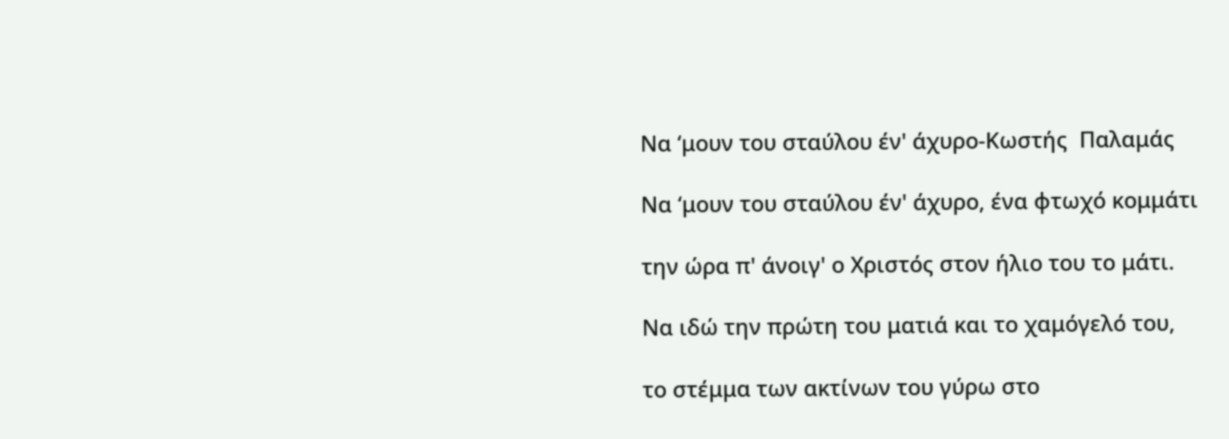Να ‘μουν του σταύλου έν' άχυρο-Kωστής  Παλαμάς

Να ‘μουν του σταύλου έν' άχυρο, ένα φτωχό κομμάτι

την ώρα π' άνοιγ' ο Χριστός στον ήλιο του το μάτι.

Να ιδώ την πρώτη του ματιά και το χαμόγελό του,

το στέμμα των ακτίνων του γύρω στο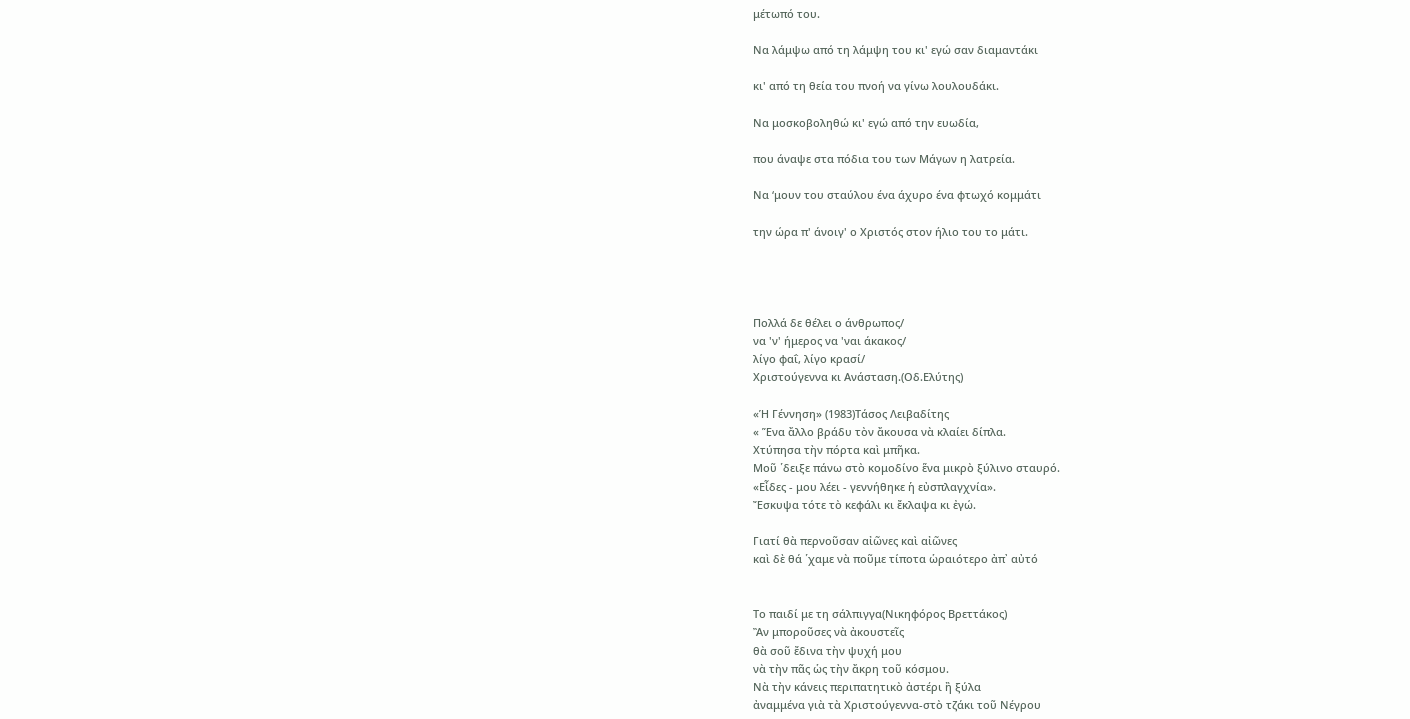μέτωπό του.

Να λάμψω από τη λάμψη του κι' εγώ σαν διαμαντάκι

κι' από τη θεία του πνοή να γίνω λουλουδάκι.

Να μοσκοβοληθώ κι' εγώ από την ευωδία,

που άναψε στα πόδια του των Μάγων η λατρεία.

Να ‘μουν του σταύλου ένα άχυρο ένα φτωχό κομμάτι

την ώρα π' άνοιγ' ο Χριστός στον ήλιο του το μάτι.




Πολλά δε θέλει ο άνθρωπος/
να 'ν' ήμερος να 'ναι άκακος/
λίγο φαΐ, λίγο κρασί/
Χριστούγεννα κι Ανάσταση.(Οδ.Ελύτης)

«Ἡ Γέννηση» (1983)Τάσος Λειβαδίτης
« Ἕνα ἄλλο βράδυ τὸν ἄκουσα νὰ κλαίει δίπλα.
Χτύπησα τὴν πόρτα καὶ μπῆκα.
Μοῦ ῾δειξε πάνω στὸ κομοδίνο ἕνα μικρὸ ξύλινο σταυρό.
«Εἶδες - μου λέει - γεννήθηκε ἡ εὐσπλαγχνία».
Ἔσκυψα τότε τὸ κεφάλι κι ἔκλαψα κι ἐγώ.

Γιατί θὰ περνοῦσαν αἰῶνες καὶ αἰῶνες
καὶ δὲ θά ῾χαμε νὰ ποῦμε τίποτα ὡραιότερο ἀπ᾿ αὐτό


Το παιδί με τη σάλπιγγα(Νικηφόρος Βρεττάκος)
Ἂν μποροῦσες νὰ ἀκουστεῖς
θὰ σοῦ ἔδινα τὴν ψυχή μου
νὰ τὴν πᾶς ὡς τὴν ἄκρη τοῦ κόσμου.
Νὰ τὴν κάνεις περιπατητικὸ ἀστέρι ἢ ξύλα
ἀναμμένα γιὰ τὰ Χριστούγεννα-στὸ τζάκι τοῦ Νέγρου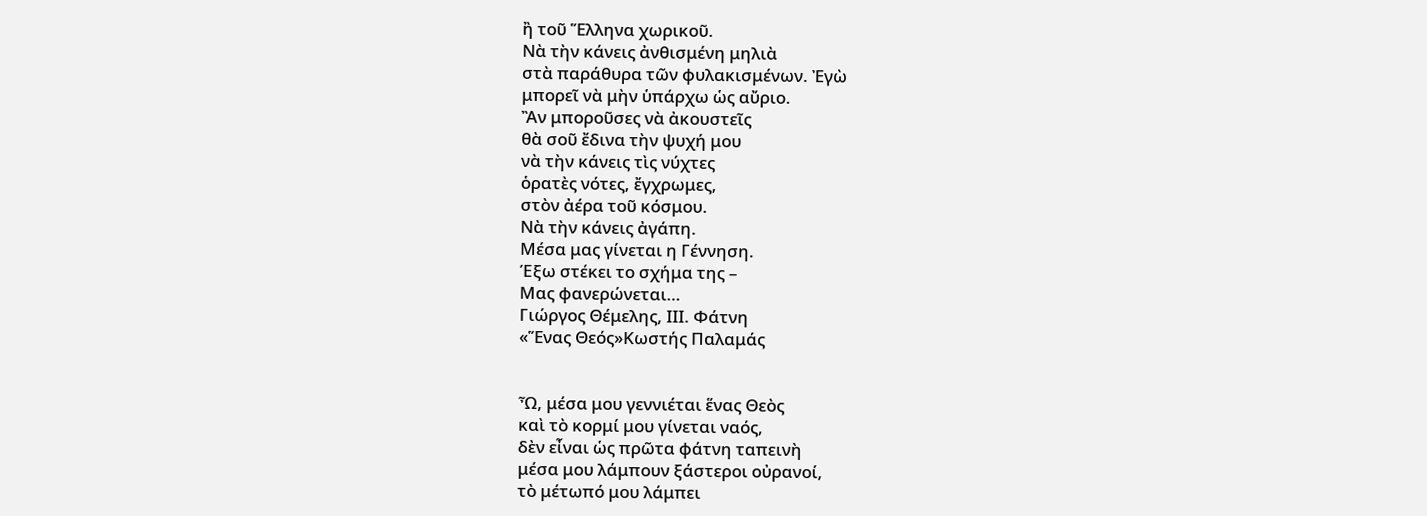ἢ τοῦ Ἕλληνα χωρικοῦ.
Νὰ τὴν κάνεις ἀνθισμένη μηλιὰ
στὰ παράθυρα τῶν φυλακισμένων. Ἐγὼ
μπορεῖ νὰ μὴν ὑπάρχω ὡς αὔριο.
Ἂν μποροῦσες νὰ ἀκουστεῖς
θὰ σοῦ ἔδινα τὴν ψυχή μου
νὰ τὴν κάνεις τὶς νύχτες
ὁρατὲς νότες, ἔγχρωμες,
στὸν ἀέρα τοῦ κόσμου.
Νὰ τὴν κάνεις ἀγάπη.
Μέσα μας γίνεται η Γέννηση.
Έξω στέκει το σχήμα της –
Μας φανερώνεται…
Γιώργος Θέμελης, ΙΙΙ. Φάτνη
«Ἕνας Θεός»Κωστής Παλαμάς


Ὦ, μέσα μου γεννιέται ἕνας Θεὸς
καὶ τὸ κορμί μου γίνεται ναός,
δὲν εἶναι ὡς πρῶτα φάτνη ταπεινὴ
μέσα μου λάμπουν ξάστεροι οὐρανοί,
τὸ μέτωπό μου λάμπει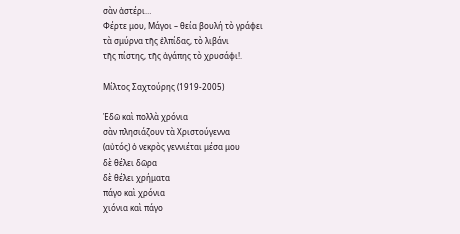σὰν ἀστέρι…
Φέρτε μου, Μάγοι – θεία βουλή τὸ γράφει
τὰ σμύρνα τῆς ἐλπίδας, τὸ λιβάνι
τῆς πίστης, τῆς ἀγάπης τὸ χρυσάφι!.

Μίλτος Σαχτούρης (1919-2005)

Ἐδῶ καὶ πολλὰ χρόνια
σὰν πλησιάζουν τὰ Χριστούγεννα
(αὐτός) ὁ νεκρὸς γεννιέται μέσα μου
δὲ θέλει δῶρα
δὲ θέλει χρήματα
πάγο καὶ χρόνια
χιόνια καὶ πάγο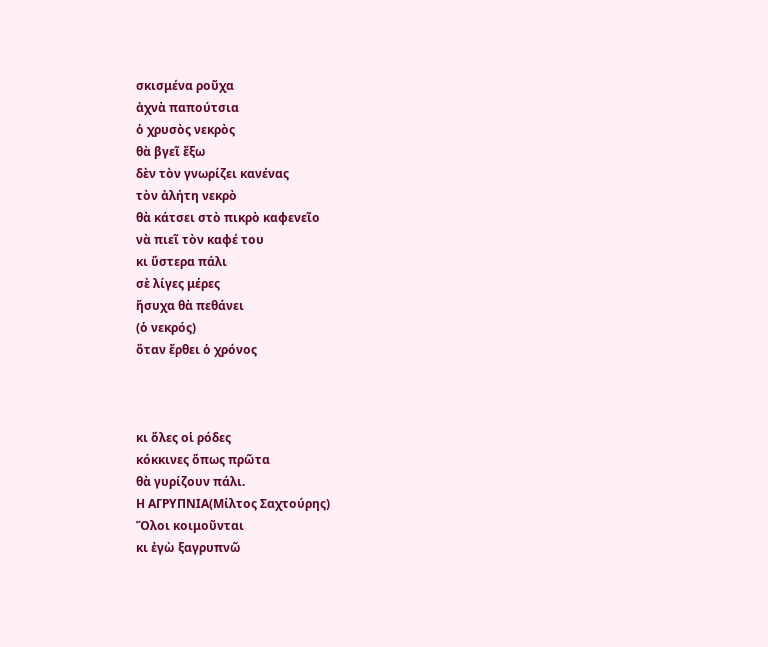σκισμένα ροῦχα
ἀχνὰ παπούτσια
ὁ χρυσὸς νεκρὸς
θὰ βγεῖ ἔξω
δὲν τὸν γνωρίζει κανένας
τὸν ἀλήτη νεκρὸ
θὰ κάτσει στὸ πικρὸ καφενεῖο
νὰ πιεῖ τὸν καφέ του
κι ὕστερα πάλι
σὲ λίγες μέρες
ἥσυχα θὰ πεθάνει
(ὁ νεκρός)
ὅταν ἔρθει ὁ χρόνος



κι ὅλες οἱ ρόδες
κόκκινες ὅπως πρῶτα
θὰ γυρίζουν πάλι.
Η ΑΓΡΥΠΝΙΑ(Μίλτος Σαχτούρης)
Ὅλοι κοιμοῦνται
κι ἐγὼ ξαγρυπνῶ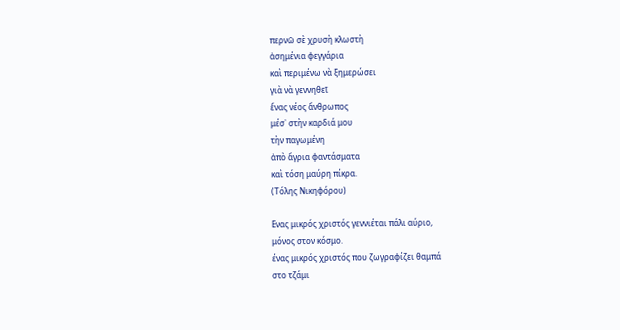περνῶ σὲ χρυσὴ κλωστὴ
ἀσημένια φεγγάρια
καὶ περιμένω νὰ ξημερώσει
γιὰ νὰ γεννηθεῖ
ἕνας νέος ἄνθρωπος
μέσ᾿ στὴν καρδιά μου
τὴν παγωμένη
ἀπὸ ἄγρια φαντάσματα
καὶ τόση μαύρη πίκρα.
(Τόλης Νικηφόρου)

Ενας μικρός χριστός γεννιέται πάλι αύριο,
μόνος στον κόσμο.
ένας μικρός χριστός που ζωγραφίζει θαμπά
στο τζάμι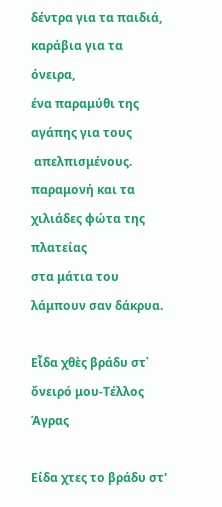δέντρα για τα παιδιά,
καράβια για τα όνειρα,
ένα παραμύθι της αγάπης για τους
 απελπισμένους.
παραμονή και τα χιλιάδες φώτα της πλατείας
στα μάτια του λάμπουν σαν δάκρυα.

Εἶδα χθὲς βράδυ στ᾿ ὄνειρό μου-Τέλλος  Άγρας

Είδα χτες το βράδυ στ'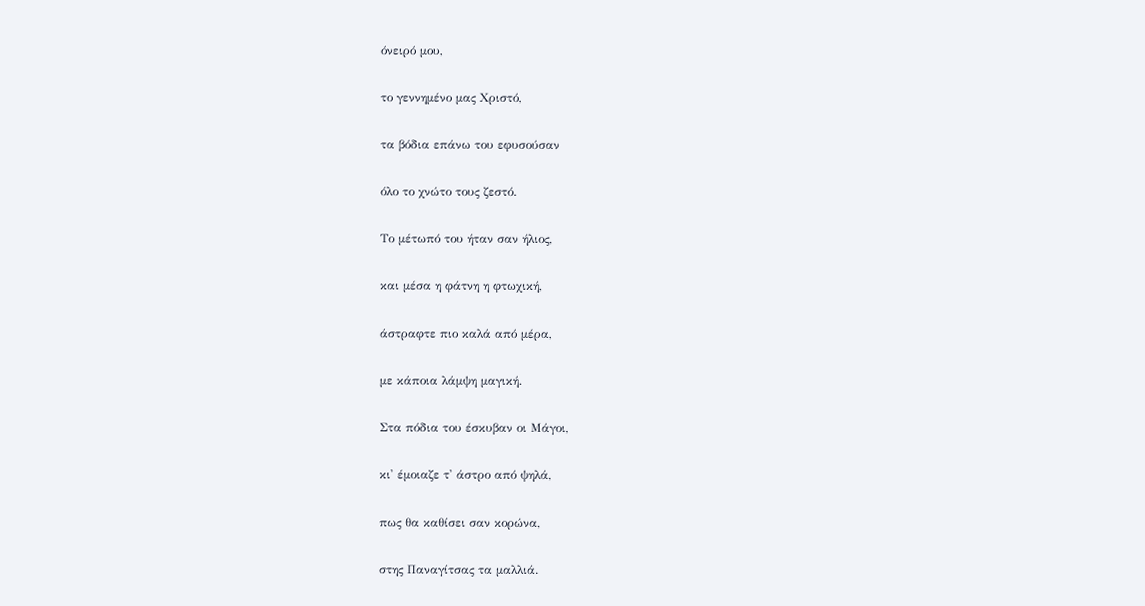όνειρό μου,

το γεννημένο μας Χριστό,

τα βόδια επάνω του εφυσούσαν

όλο το χνώτο τους ζεστό.

Το μέτωπό του ήταν σαν ήλιος,

και μέσα η φάτνη η φτωχική,

άστραφτε πιο καλά από μέρα,

με κάποια λάμψη μαγική.

Στα πόδια του έσκυβαν οι Μάγοι,

κι' έμοιαζε τ' άστρο από ψηλά,

πως θα καθίσει σαν κορώνα,

στης Παναγίτσας τα μαλλιά.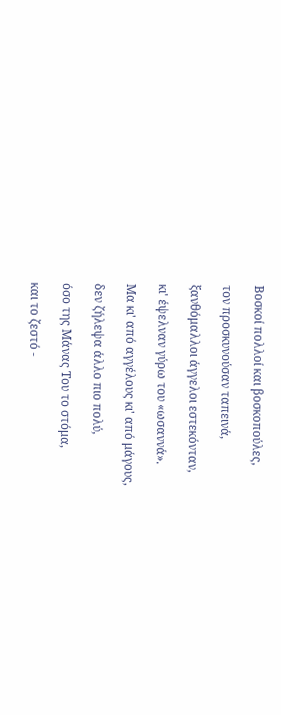Βοσκοί πολλοί και βοσκοπούλες,

τον προσκυνούσαν ταπεινά,

ξανθόμαλλοι άγγελοι εστεκόνταν,

κι' έψελναν γύρω του «ωσαννά».

Μα κι' από αγγέλους κι' από μάγους,

δεν ζήλεψα άλλο πιο πολύ,

όσο της Μάνας Του το στόμα,

και το ζεστό -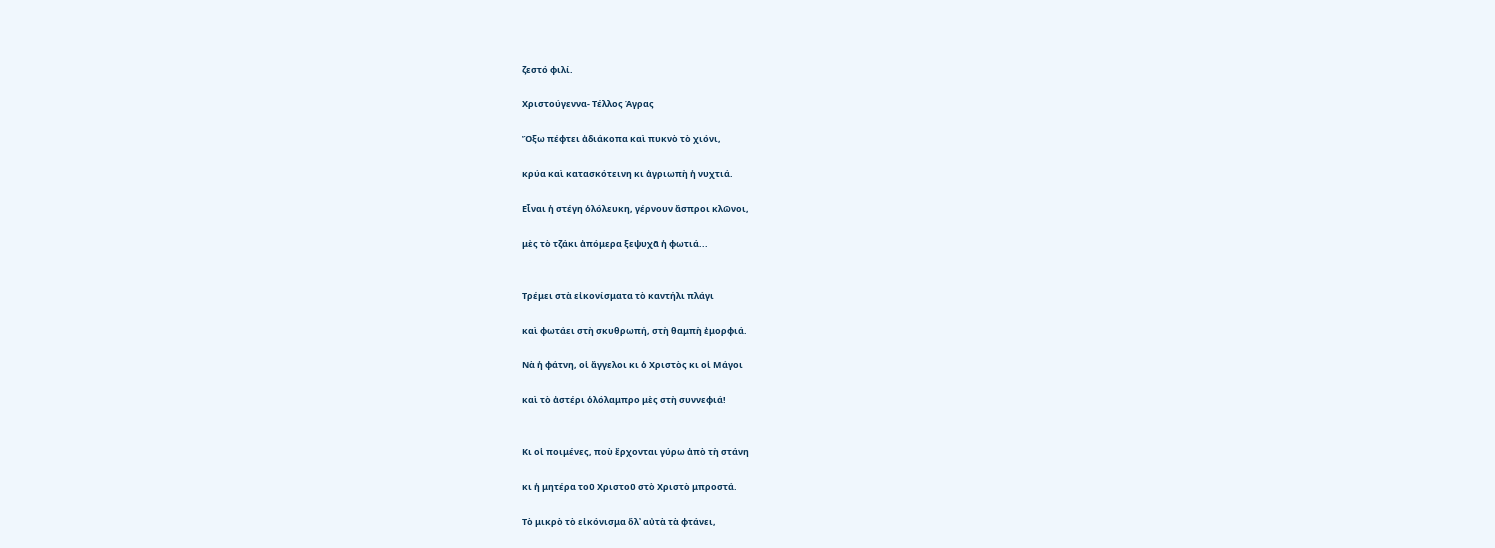ζεστό φιλί.

Χριστούγεννα- Τέλλος Άγρας

Ὄξω πέφτει ἀδιάκοπα καὶ πυκνὸ τὸ χιόνι,

κρύα καὶ κατασκότεινη κι ἀγριωπὴ ἡ νυχτιά.

Εἶναι ἡ στέγη ὁλόλευκη, γέρνουν ἄσπροι κλῶνοι,

μὲς τὸ τζάκι ἀπόμερα ξεψυχᾶ ἡ φωτιά...


Τρέμει στὰ εἰκονίσματα τὸ καντήλι πλάγι

καὶ φωτάει στὴ σκυθρωπή, στὴ θαμπὴ ἐμορφιά.

Νὰ ἡ φάτνη, οἱ ἄγγελοι κι ὁ Χριστὸς κι οἱ Μάγοι

καὶ τὸ ἀστέρι ὁλόλαμπρο μὲς στὴ συννεφιά!


Κι οἱ ποιμένες, ποὺ ἔρχονται γύρω ἀπὸ τὴ στάνη

κι ἡ μητέρα τοῦ Χριστοῦ στὸ Χριστὸ μπροστά.

Τὸ μικρὸ τὸ εἰκόνισμα ὅλ᾿ αὐτὰ τὰ φτάνει,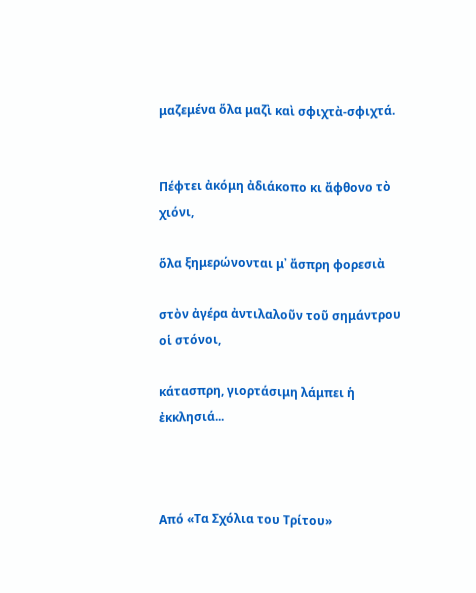μαζεμένα ὅλα μαζὶ καὶ σφιχτὰ-σφιχτά.


Πέφτει ἀκόμη ἀδιάκοπο κι ἄφθονο τὸ χιόνι,

ὅλα ξημερώνονται μ᾿ ἄσπρη φορεσιὰ

στὸν ἀγέρα ἀντιλαλοῦν τοῦ σημάντρου οἱ στόνοι,

κάτασπρη, γιορτάσιμη λάμπει ἡ ἐκκλησιά...



Από «Τα Σχόλια του Τρίτου»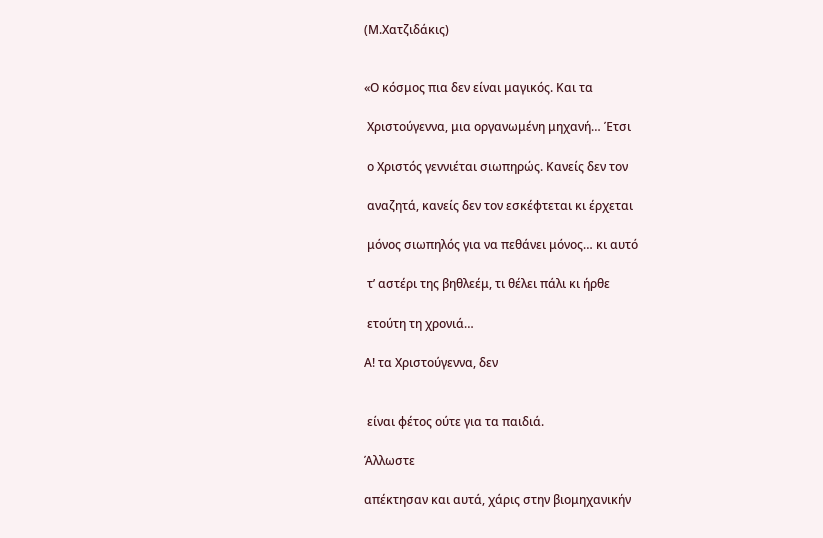(Μ.Χατζιδάκις)


«Ο κόσμος πια δεν είναι μαγικός. Και τα

 Χριστούγεννα, μια οργανωμένη μηχανή… Έτσι

 ο Χριστός γεννιέται σιωπηρώς. Κανείς δεν τον

 αναζητά, κανείς δεν τον εσκέφτεται κι έρχεται

 μόνος σιωπηλός για να πεθάνει μόνος… κι αυτό

 τ’ αστέρι της βηθλεέμ, τι θέλει πάλι κι ήρθε

 ετούτη τη χρονιά…

Α! τα Χριστούγεννα, δεν


 είναι φέτος ούτε για τα παιδιά.

Άλλωστε

απέκτησαν και αυτά, χάρις στην βιομηχανικήν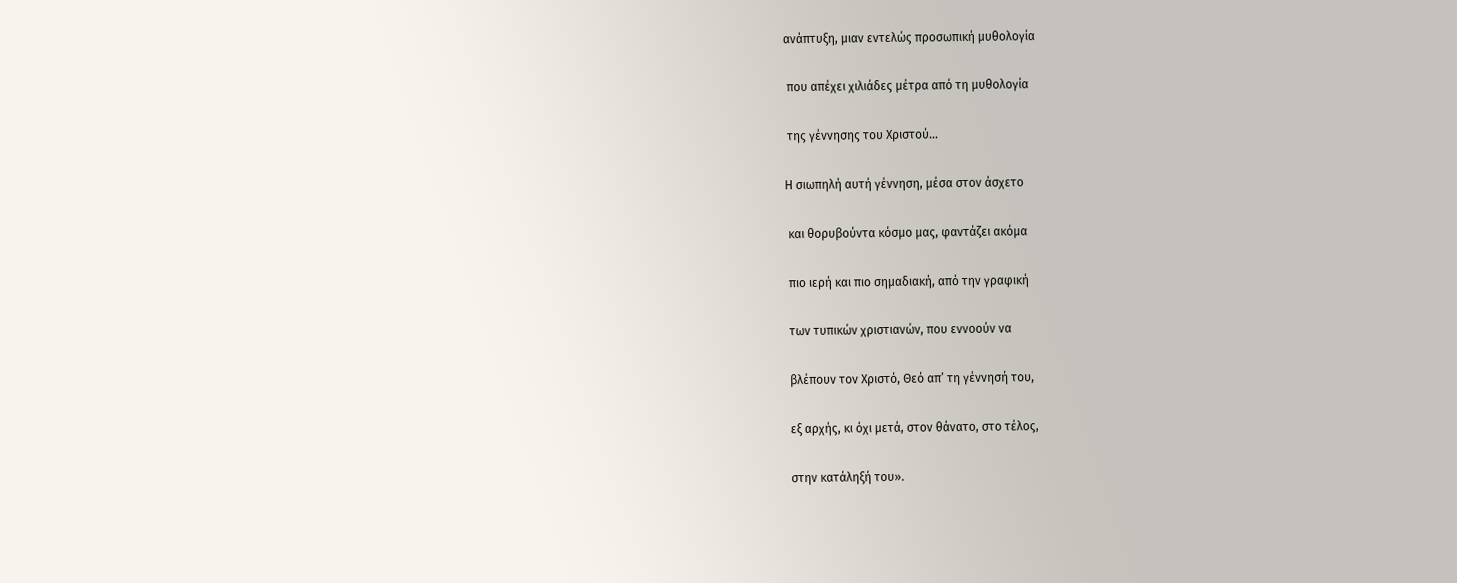ανάπτυξη, μιαν εντελώς προσωπική μυθολογία

 που απέχει χιλιάδες μέτρα από τη μυθολογία

 της γέννησης του Χριστού…

Η σιωπηλή αυτή γέννηση, μέσα στον άσχετο

 και θορυβούντα κόσμο μας, φαντάζει ακόμα

 πιο ιερή και πιο σημαδιακή, από την γραφική

 των τυπικών χριστιανών, που εννοούν να

 βλέπουν τον Χριστό, Θεό απ’ τη γέννησή του,

 εξ αρχής, κι όχι μετά, στον θάνατο, στο τέλος,

 στην κατάληξή του».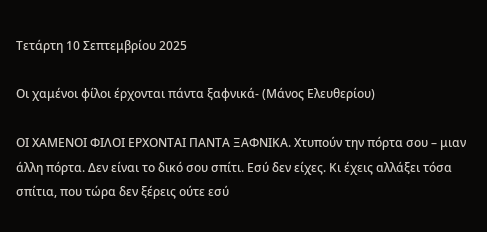Τετάρτη 10 Σεπτεμβρίου 2025

Οι χαμένοι φίλοι έρχονται πάντα ξαφνικά- (Μάνος Ελευθερίου)

ΟΙ ΧΑΜΕΝΟΙ ΦΙΛΟΙ ΕΡΧΟΝΤΑΙ ΠΑΝΤΑ ΞΑΦΝΙΚΑ. Χτυπούν την πόρτα σου – μιαν άλλη πόρτα. Δεν είναι το δικό σου σπίτι. Εσύ δεν είχες. Κι έχεις αλλάξει τόσα σπίτια, που τώρα δεν ξέρεις ούτε εσύ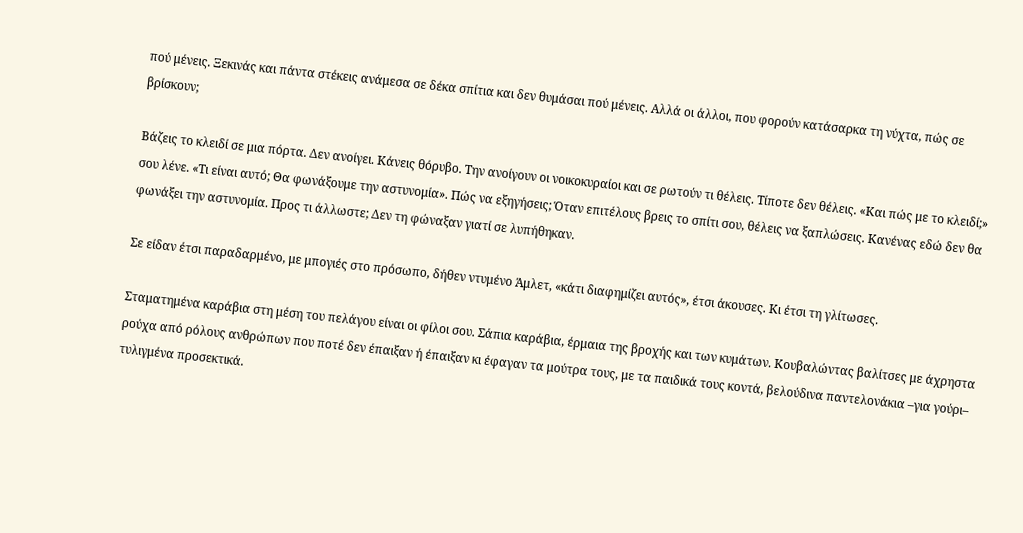πού μένεις. Ξεκινάς και πάντα στέκεις ανάμεσα σε δέκα σπίτια και δεν θυμάσαι πού μένεις. Αλλά οι άλλοι, που φορούν κατάσαρκα τη νύχτα, πώς σε βρίσκουν;

Βάζεις το κλειδί σε μια πόρτα. Δεν ανοίγει. Κάνεις θόρυβο. Την ανοίγουν οι νοικοκυραίοι και σε ρωτούν τι θέλεις. Τίποτε δεν θέλεις. «Και πώς με το κλειδί;» σου λένε. «Τι είναι αυτό; Θα φωνάξουμε την αστυνομία». Πώς να εξηγήσεις; Όταν επιτέλους βρεις το σπίτι σου, θέλεις να ξαπλώσεις. Κανένας εδώ δεν θα φωνάξει την αστυνομία. Προς τι άλλωστε; Δεν τη φώναξαν γιατί σε λυπήθηκαν.

Σε είδαν έτσι παραδαρμένο, με μπογιές στο πρόσωπο, δήθεν ντυμένο Άμλετ, «κάτι διαφημίζει αυτός», έτσι άκουσες. Κι έτσι τη γλίτωσες.

Σταματημένα καράβια στη μέση του πελάγου είναι οι φίλοι σου. Σάπια καράβια, έρμαια της βροχής και των κυμάτων. Κουβαλώντας βαλίτσες με άχρηστα ρούχα από ρόλους ανθρώπων που ποτέ δεν έπαιξαν ή έπαιξαν κι έφαγαν τα μούτρα τους, με τα παιδικά τους κοντά, βελούδινα παντελονάκια –για γούρι– τυλιγμένα προσεκτικά.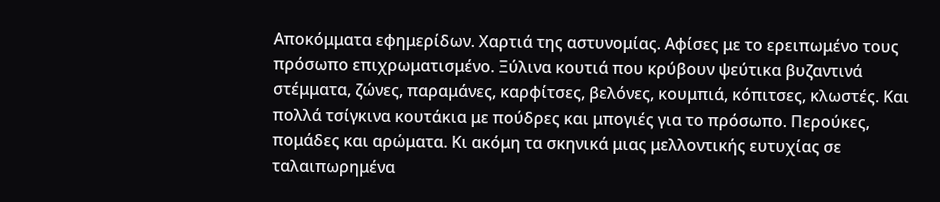Αποκόμματα εφημερίδων. Χαρτιά της αστυνομίας. Αφίσες με το ερειπωμένο τους πρόσωπο επιχρωματισμένο. Ξύλινα κουτιά που κρύβουν ψεύτικα βυζαντινά στέμματα, ζώνες, παραμάνες, καρφίτσες, βελόνες, κουμπιά, κόπιτσες, κλωστές. Και πολλά τσίγκινα κουτάκια με πούδρες και μπογιές για το πρόσωπο. Περούκες, πομάδες και αρώματα. Κι ακόμη τα σκηνικά μιας μελλοντικής ευτυχίας σε ταλαιπωρημένα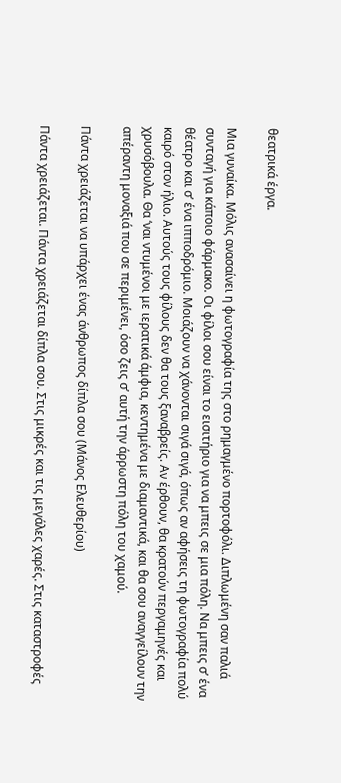θεατρικά έργα.

Μια γυναίκα. Μόλις ανασαίνει η φωτογραφία της στο ρημαγμένο πορτοφόλι. Διπλωμένη σαν παλιά συνταγή για κάποιο φάρμακο. Οι φίλοι σου είναι το εισιτήριο για να μπεις σε μια πόλη. Να μπεις σ’ ένα θέατρο και σ’ ένα ιπποδρόμιο. Μοιάζουν να χάνονται σιγά σιγά, όπως αν αφήσεις τη φωτογραφία πολύ καιρό στον ήλιο. Αυτούς τους φίλους δεν θα τους ξαναβρείς. Αν έρθουν, θα κρατούν περγαμηνές και χρυσόβουλα. Θα ‘ναι ντυμένοι με ιερατικά άμφια, κεντημένα με διαμαντικά, και θα σου αναγγείλουν την απέραντη μοναξιά που σε περιμένει, όσο ζεις σ’ αυτή την άρρωστη πόλη του χαμού.

Πάντα χρειάζεται να υπάρχει ένας άνθρωπος δίπλα σου (Μάνος Ελευθερίου)

Πάντα χρειάζεται. Πάντα χρειάζεται δίπλα σου. Στις μικρές και τις μεγάλες χαρές. Στις καταστροφές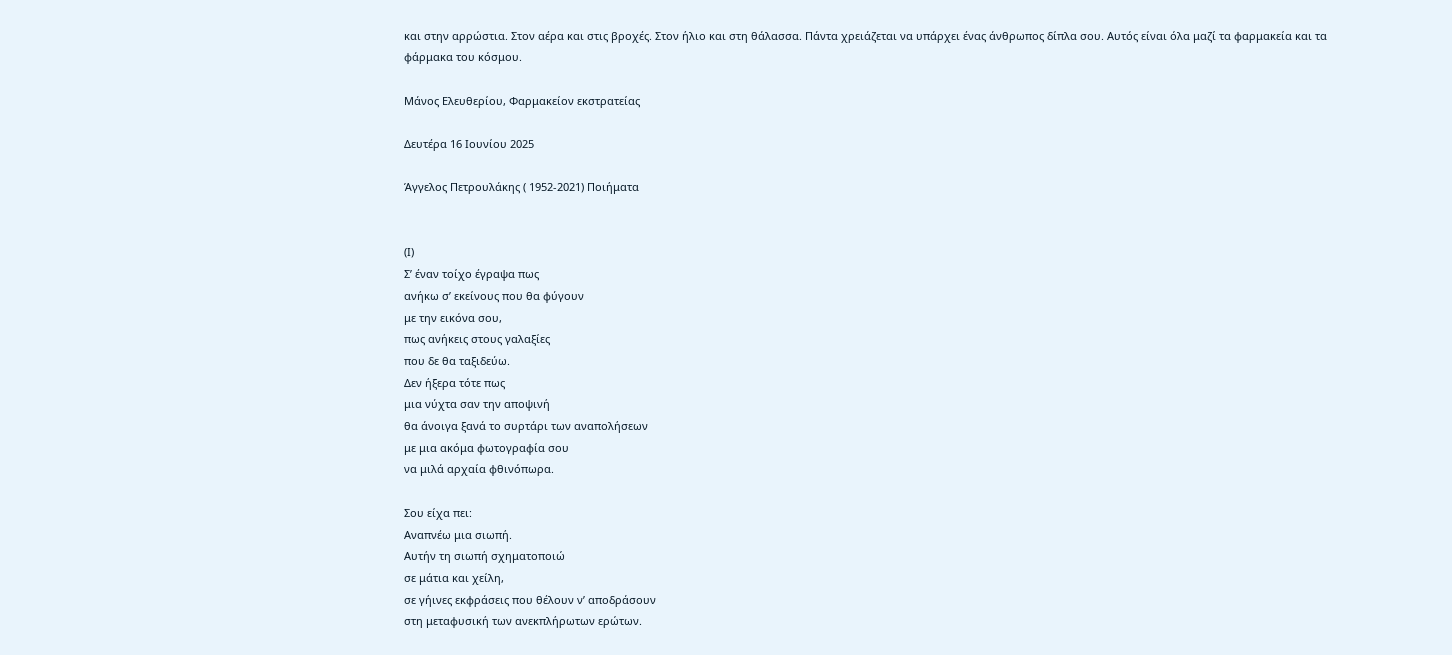και στην αρρώστια. Στον αέρα και στις βροχές. Στον ήλιο και στη θάλασσα. Πάντα χρειάζεται να υπάρχει ένας άνθρωπος δίπλα σου. Αυτός είναι όλα μαζί τα φαρμακεία και τα φάρμακα του κόσμου.

Μάνος Ελευθερίου, Φαρμακείον εκστρατείας

Δευτέρα 16 Ιουνίου 2025

Άγγελος Πετρουλάκης ( 1952-2021) Ποιήματα


(Ι)
Σ’ έναν τοίχο έγραψα πως
ανήκω σ’ εκείνους που θα φύγουν
με την εικόνα σου,
πως ανήκεις στους γαλαξίες
που δε θα ταξιδεύω.
Δεν ήξερα τότε πως
μια νύχτα σαν την αποψινή
θα άνοιγα ξανά το συρτάρι των αναπολήσεων
με μια ακόμα φωτογραφία σου
να μιλά αρχαία φθινόπωρα.

Σου είχα πει:
Αναπνέω μια σιωπή.
Αυτήν τη σιωπή σχηματοποιώ
σε μάτια και χείλη,
σε γήινες εκφράσεις που θέλουν ν’ αποδράσουν
στη μεταφυσική των ανεκπλήρωτων ερώτων.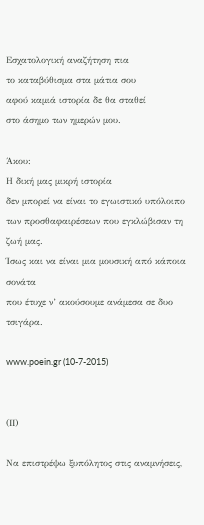Εσχατολογική αναζήτηση πια
το καταβύθισμα στα μάτια σου
αφού καμιά ιστορία δε θα σταθεί
στο άσημο των ημερών μου.

Άκου:
Η δική μας μικρή ιστορία
δεν μπορεί να είναι το εγωιστικό υπόλοιπο
των προσθαφαιρέσεων που εγκλώβισαν τη ζωή μας.
Ίσως και να είναι μια μουσική από κάποια σονάτα
που έτυχε ν’ ακούσουμε ανάμεσα σε δυο τσιγάρα.

www.poein.gr (10-7-2015)


(ΙΙ)

Να επιστρέψω ξυπόλητος στις αναμνήσεις,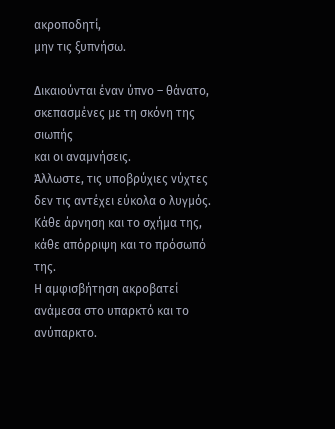ακροποδητί,
μην τις ξυπνήσω.

Δικαιούνται έναν ύπνο – θάνατο,
σκεπασμένες με τη σκόνη της σιωπής
και οι αναμνήσεις.
Άλλωστε, τις υποβρύχιες νύχτες
δεν τις αντέχει εύκολα ο λυγμός.
Κάθε άρνηση και το σχήμα της,
κάθε απόρριψη και το πρόσωπό της.
Η αμφισβήτηση ακροβατεί
ανάμεσα στο υπαρκτό και το ανύπαρκτο.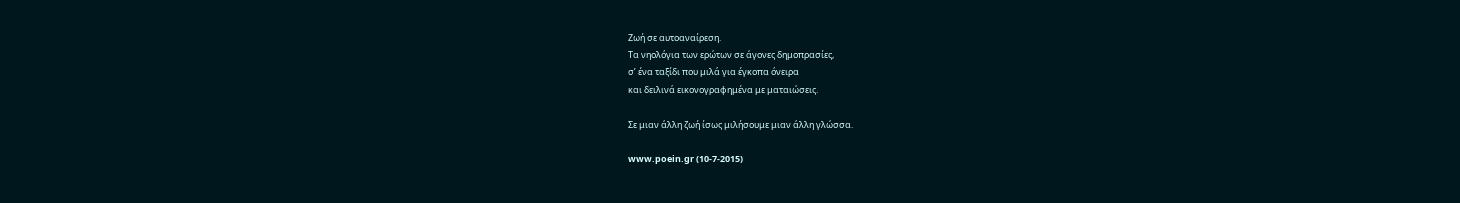Ζωή σε αυτοαναίρεση.
Τα νηολόγια των ερώτων σε άγονες δημοπρασίες,
σ’ ένα ταξίδι που μιλά για έγκοπα όνειρα
και δειλινά εικονογραφημένα με ματαιώσεις.

Σε μιαν άλλη ζωή ίσως μιλήσουμε μιαν άλλη γλώσσα.

www.poein.gr (10-7-2015)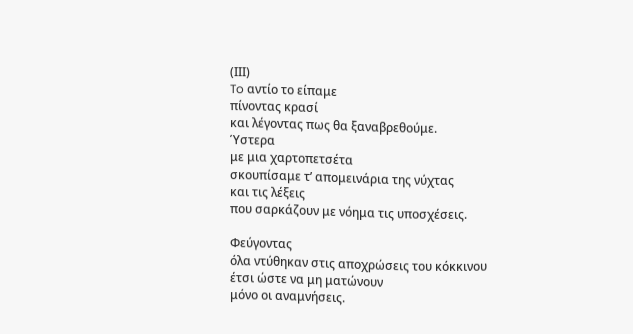(ΙΙΙ)
To αντίο το είπαμε
πίνοντας κρασί
και λέγοντας πως θα ξαναβρεθούμε.
Ύστερα
με μια χαρτοπετσέτα
σκουπίσαμε τ’ απομεινάρια της νύχτας
και τις λέξεις
που σαρκάζουν με νόημα τις υποσχέσεις.

Φεύγοντας
όλα ντύθηκαν στις αποχρώσεις του κόκκινου
έτσι ώστε να μη ματώνουν
μόνο οι αναμνήσεις.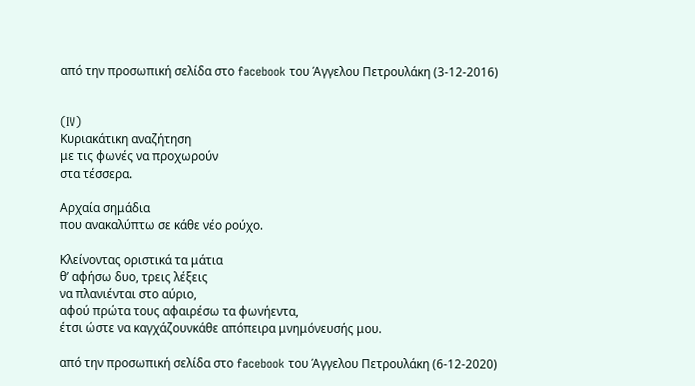από την προσωπική σελίδα στο facebook του Άγγελου Πετρουλάκη (3-12-2016)


(IV)
Κυριακάτικη αναζήτηση
με τις φωνές να προχωρούν
στα τέσσερα.

Αρχαία σημάδια
που ανακαλύπτω σε κάθε νέο ρούχο.

Κλείνοντας οριστικά τα μάτια
θ’ αφήσω δυο, τρεις λέξεις
να πλανιένται στο αύριο,
αφού πρώτα τους αφαιρέσω τα φωνήεντα,
έτσι ώστε να καγχάζουνκάθε απόπειρα μνημόνευσής μου.

από την προσωπική σελίδα στο facebook του Άγγελου Πετρουλάκη (6-12-2020)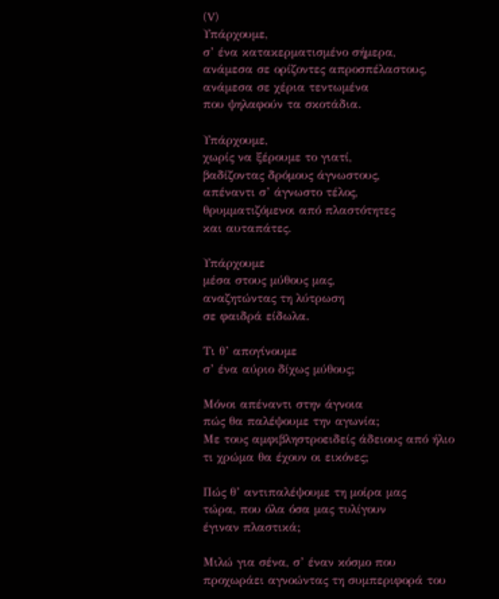(V)
Υπάρχουμε,
σ’ ένα κατακερματισμένο σήμερα,
ανάμεσα σε ορίζοντες απροσπέλαστους,
ανάμεσα σε χέρια τεντωμένα
που ψηλαφούν τα σκοτάδια.

Υπάρχουμε,
χωρίς να ξέρουμε το γιατί,
βαδίζοντας δρόμους άγνωστους,
απέναντι σ’ άγνωστο τέλος,
θρυμματιζόμενοι από πλαστότητες
και αυταπάτες.

Υπάρχουμε
μέσα στους μύθους μας,
αναζητώντας τη λύτρωση
σε φαιδρά είδωλα.

Τι θ’ απογίνουμε
σ’ ένα αύριο δίχως μύθους;

Μόνοι απέναντι στην άγνοια
πώς θα παλέψουμε την αγωνία;
Με τους αμφιβληστροειδείς άδειους από ήλιο
τι χρώμα θα έχουν οι εικόνες;

Πώς θ’ αντιπαλέψουμε τη μοίρα μας
τώρα, που όλα όσα μας τυλίγουν
έγιναν πλαστικά;

Μιλώ για σένα, σ’ έναν κόσμο που προχωράει αγνοώντας τη συμπεριφορά του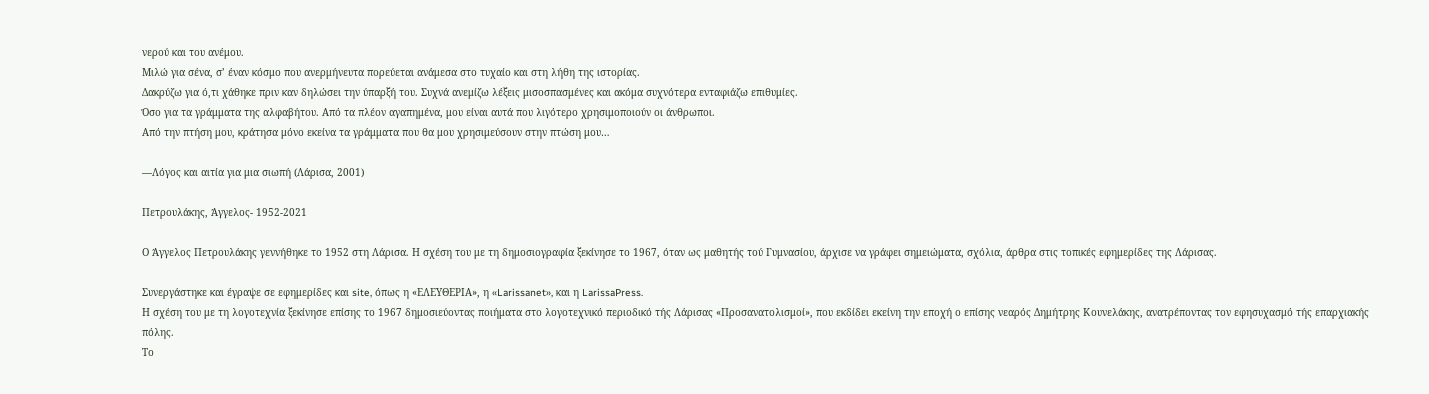νερού και του ανέμου.
Μιλώ για σένα, σ’ έναν κόσμο που ανερμήνευτα πορεύεται ανάμεσα στο τυχαίο και στη λήθη της ιστορίας.
Δακρύζω για ό,τι χάθηκε πριν καν δηλώσει την ύπαρξή του. Συχνά ανεμίζω λέξεις μισοσπασμένες και ακόμα συχνότερα ενταφιάζω επιθυμίες.
Όσο για τα γράμματα της αλφαβήτου. Από τα πλέον αγαπημένα, μου είναι αυτά που λιγότερο χρησιμοποιούν οι άνθρωποι.
Από την πτήση μου, κράτησα μόνο εκείνα τα γράμματα που θα μου χρησιμεύσουν στην πτώση μου…

—Λόγος και αιτία για μια σιωπή (Λάρισα, 2001)

Πετρουλάκης, Άγγελος- 1952-2021

Ο Άγγελος Πετρουλάκης γεννήθηκε το 1952 στη Λάρισα. Η σχέση του με τη δημοσιογραφία ξεκίνησε το 1967, όταν ως μαθητής τού Γυμνασίου, άρχισε να γράφει σημειώματα, σχόλια, άρθρα στις τοπικές εφημερίδες της Λάρισας.

Συνεργάστηκε και έγραψε σε εφημερίδες και site, όπως η «ΕΛΕΥΘΕΡΙΑ», η «Larissanet», και η LarissaPress.
Η σχέση του με τη λογοτεχνία ξεκίνησε επίσης το 1967 δημοσιεύοντας ποιήματα στο λογοτεχνικό περιοδικό τής Λάρισας «Προσανατολισμοί», που εκδίδει εκείνη την εποχή ο επίσης νεαρός Δημήτρης Κουνελάκης, ανατρέποντας τον εφησυχασμό τής επαρχιακής πόλης.
Το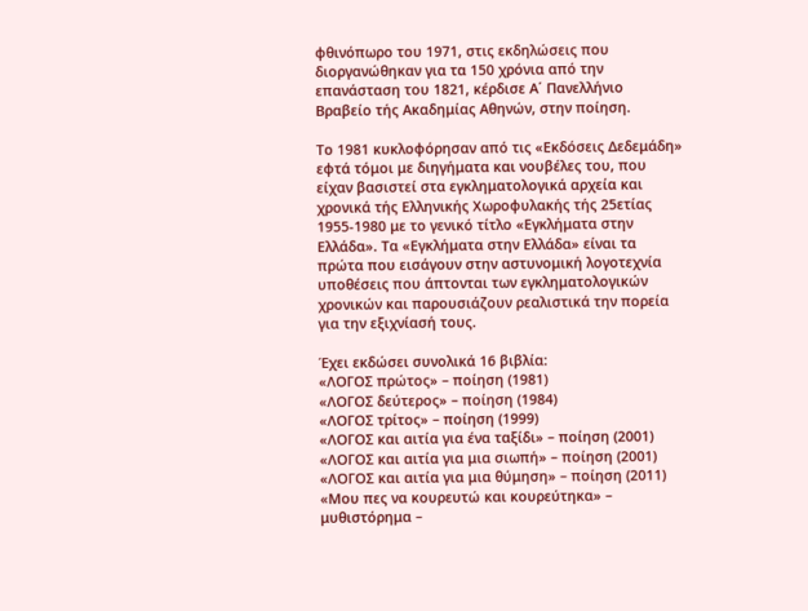φθινόπωρο του 1971, στις εκδηλώσεις που διοργανώθηκαν για τα 150 χρόνια από την επανάσταση του 1821, κέρδισε Α΄ Πανελλήνιο Βραβείο τής Ακαδημίας Αθηνών, στην ποίηση.

Το 1981 κυκλοφόρησαν από τις «Εκδόσεις Δεδεμάδη» εφτά τόμοι με διηγήματα και νουβέλες του, που είχαν βασιστεί στα εγκληματολογικά αρχεία και χρονικά τής Ελληνικής Χωροφυλακής τής 25ετίας 1955-1980 με το γενικό τίτλο «Εγκλήματα στην Ελλάδα». Τα «Εγκλήματα στην Ελλάδα» είναι τα πρώτα που εισάγουν στην αστυνομική λογοτεχνία υποθέσεις που άπτονται των εγκληματολογικών χρονικών και παρουσιάζουν ρεαλιστικά την πορεία για την εξιχνίασή τους.

Έχει εκδώσει συνολικά 16 βιβλία:
«ΛΟΓΟΣ πρώτος» – ποίηση (1981)
«ΛΟΓΟΣ δεύτερος» – ποίηση (1984)
«ΛΟΓΟΣ τρίτος» – ποίηση (1999)
«ΛΟΓΟΣ και αιτία για ένα ταξίδι» – ποίηση (2001)
«ΛΟΓΟΣ και αιτία για μια σιωπή» – ποίηση (2001)
«ΛΟΓΟΣ και αιτία για μια θύμηση» – ποίηση (2011)
«Μου πες να κουρευτώ και κουρεύτηκα» – μυθιστόρημα –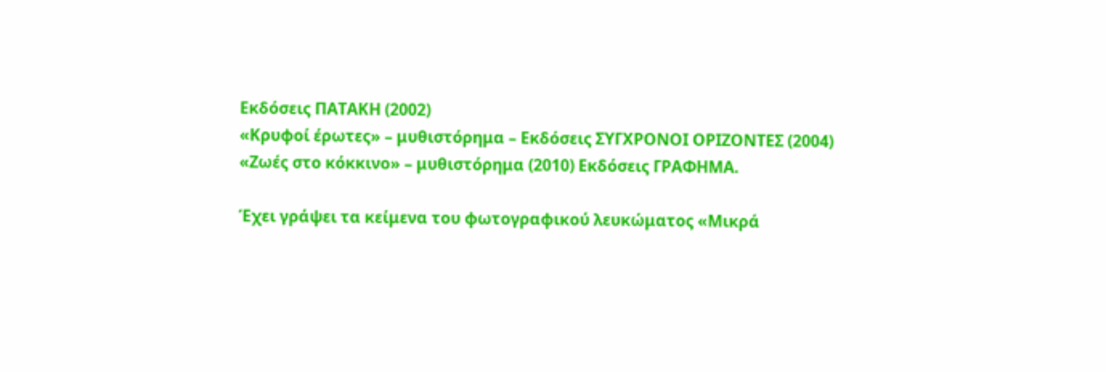Εκδόσεις ΠΑΤΑΚΗ (2002)
«Κρυφοί έρωτες» – μυθιστόρημα – Εκδόσεις ΣΥΓΧΡΟΝΟΙ ΟΡΙΖΟΝΤΕΣ (2004)
«Ζωές στο κόκκινο» – μυθιστόρημα (2010) Εκδόσεις ΓΡΑΦΗΜΑ.

Έχει γράψει τα κείμενα του φωτογραφικού λευκώματος «Μικρά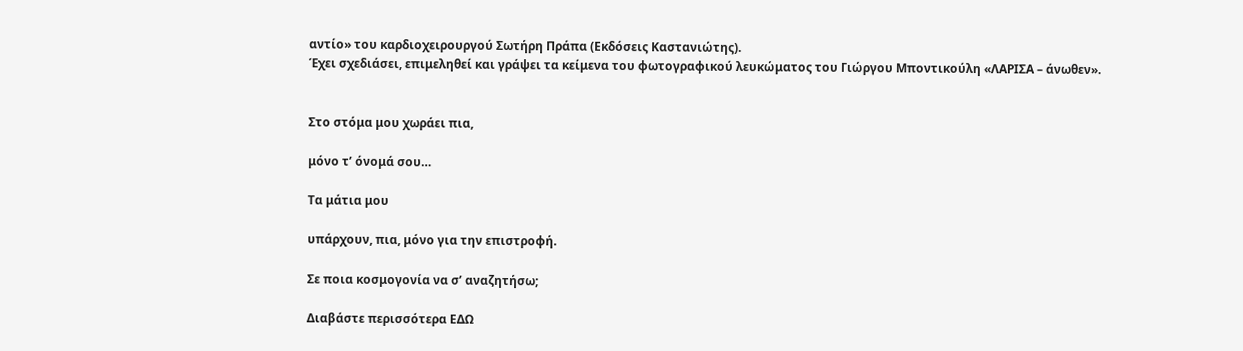αντίο» του καρδιοχειρουργού Σωτήρη Πράπα (Εκδόσεις Καστανιώτης).
Έχει σχεδιάσει, επιμεληθεί και γράψει τα κείμενα του φωτογραφικού λευκώματος του Γιώργου Μποντικούλη «ΛΑΡΙΣΑ – άνωθεν».


Στο στόμα μου χωράει πια,

μόνο τ’ όνομά σου…

Τα μάτια μου

υπάρχουν, πια, μόνο για την επιστροφή.

Σε ποια κοσμογονία να σ’ αναζητήσω;

Διαβάστε περισσότερα ΕΔΩ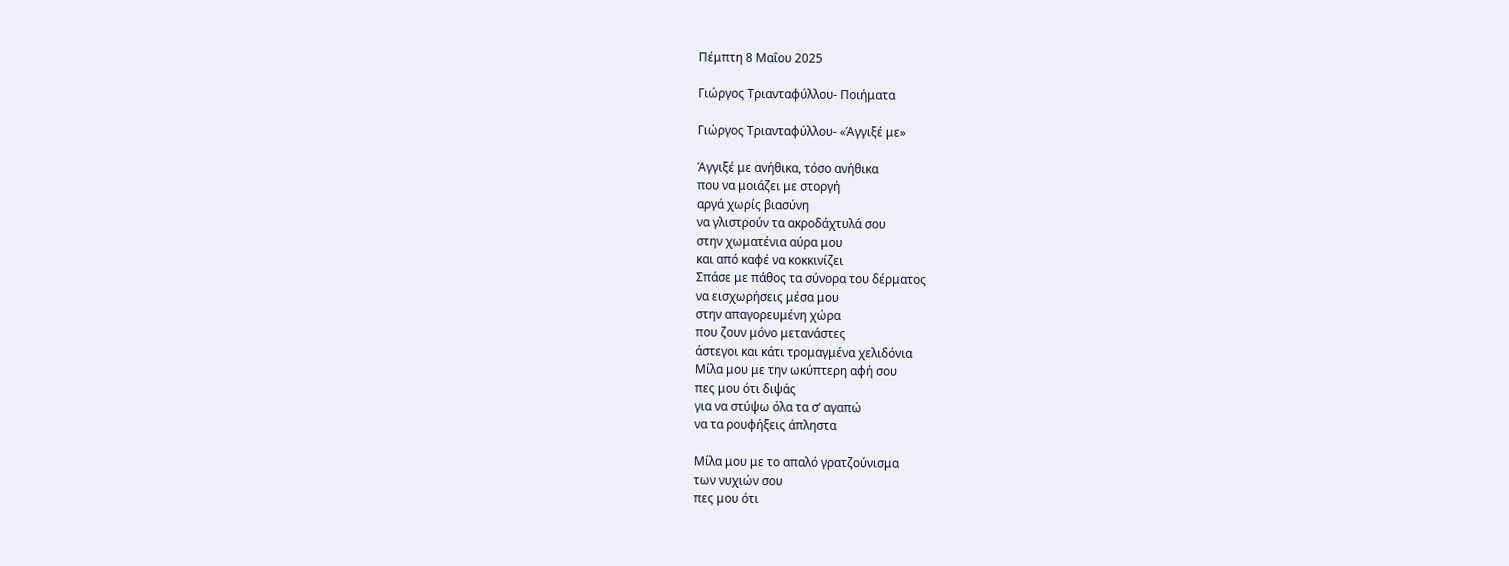Πέμπτη 8 Μαΐου 2025

Γιώργος Τριανταφύλλου- Ποιήματα

Γιώργος Τριανταφύλλου- «Άγγιξέ με»

Άγγιξέ με ανήθικα, τόσο ανήθικα
που να μοιάζει με στοργή
αργά χωρίς βιασύνη
να γλιστρούν τα ακροδάχτυλά σου
στην χωματένια αύρα μου
και από καφέ να κοκκινίζει
Σπάσε με πάθος τα σύνορα του δέρματος
να εισχωρήσεις μέσα μου
στην απαγορευμένη χώρα
που ζουν μόνο μετανάστες
άστεγοι και κάτι τρομαγμένα χελιδόνια
Μίλα μου με την ωκύπτερη αφή σου
πες μου ότι διψάς
για να στύψω όλα τα σ’ αγαπώ
να τα ρουφήξεις άπληστα

Μίλα μου με το απαλό γρατζούνισμα
των νυχιών σου
πες μου ότι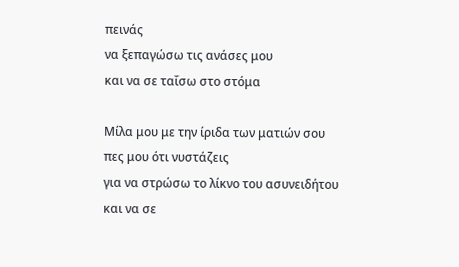πεινάς
να ξεπαγώσω τις ανάσες μου
και να σε ταΐσω στο στόμα

Μίλα μου με την ίριδα των ματιών σου
πες μου ότι νυστάζεις
για να στρώσω το λίκνο του ασυνειδήτου
και να σε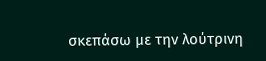σκεπάσω με την λούτρινη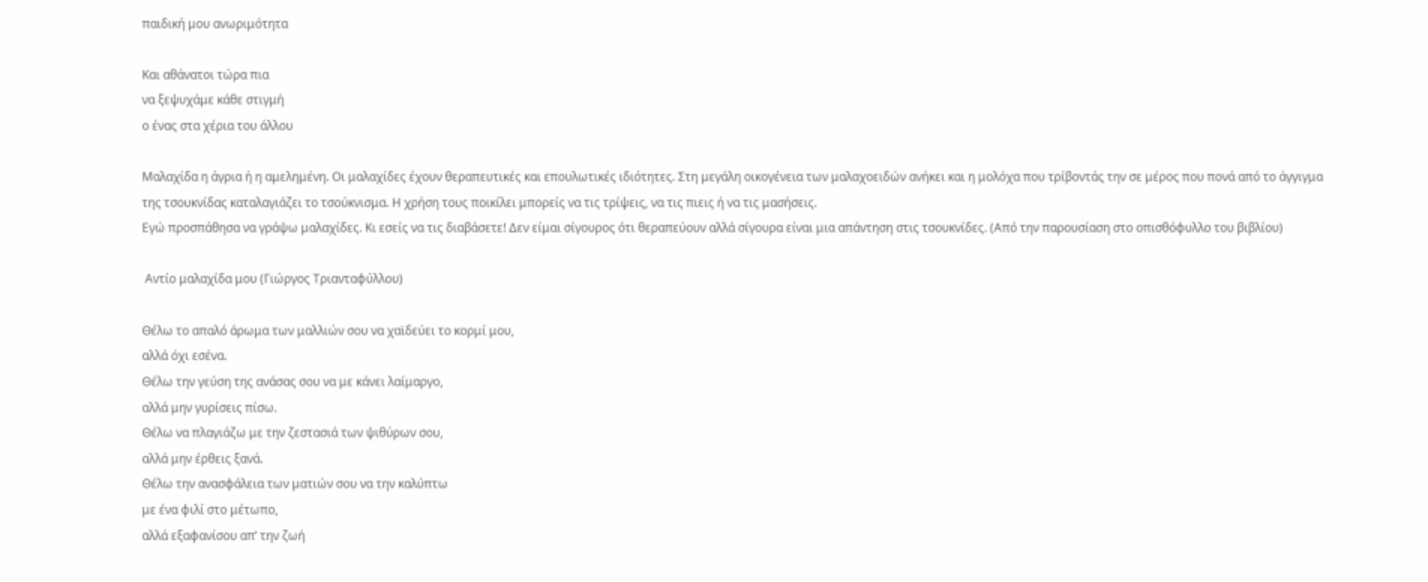παιδική μου ανωριμότητα

Και αθάνατοι τώρα πια
να ξεψυχάμε κάθε στιγμή
ο ένας στα χέρια του άλλου

Μαλαχίδα η άγρια ή η αμελημένη. Οι μαλαχίδες έχουν θεραπευτικές και επουλωτικές ιδιότητες. Στη μεγάλη οικογένεια των μαλαχοειδών ανήκει και η μολόχα που τρίβοντάς την σε μέρος που πονά από το άγγιγμα της τσουκνίδας καταλαγιάζει το τσούκνισμα. Η χρήση τους ποικίλει μπορείς να τις τρίψεις, να τις πιεις ή να τις μασήσεις.
Εγώ προσπάθησα να γράψω μαλαχίδες. Κι εσείς να τις διαβάσετε! Δεν είμαι σίγουρος ότι θεραπεύουν αλλά σίγουρα είναι μια απάντηση στις τσουκνίδες. (Από την παρουσίαση στο οπισθόφυλλο του βιβλίου)

 Αντίο μαλαχίδα μου (Γιώργος Τριανταφύλλου)

Θέλω το απαλό άρωμα των μαλλιών σου να χαϊδεύει το κορμί μου,
αλλά όχι εσένα.
Θέλω την γεύση της ανάσας σου να με κάνει λαίμαργο,
αλλά μην γυρίσεις πίσω.
Θέλω να πλαγιάζω με την ζεστασιά των ψιθύρων σου,
αλλά μην έρθεις ξανά.
Θέλω την ανασφάλεια των ματιών σου να την καλύπτω
με ένα φιλί στο μέτωπο,
αλλά εξαφανίσου απ’ την ζωή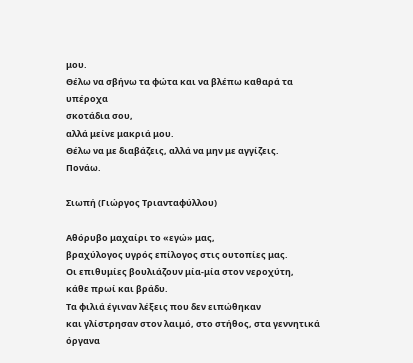μου.
Θέλω να σβήνω τα φώτα και να βλέπω καθαρά τα υπέροχα
σκοτάδια σου,
αλλά μείνε μακριά μου.
Θέλω να με διαβάζεις, αλλά να μην με αγγίζεις.
Πονάω.

Σιωπή (Γιώργος Τριανταφύλλου)

Αθόρυβο μαχαίρι το «εγώ» μας,
βραχύλογος υγρός επίλογος στις ουτοπίες μας.
Οι επιθυμίες βουλιάζουν μία-μία στον νεροχύτη,
κάθε πρωί και βράδυ.
Τα φιλιά έγιναν λέξεις που δεν ειπώθηκαν
και γλίστρησαν στον λαιμό, στο στήθος, στα γεννητικά όργανα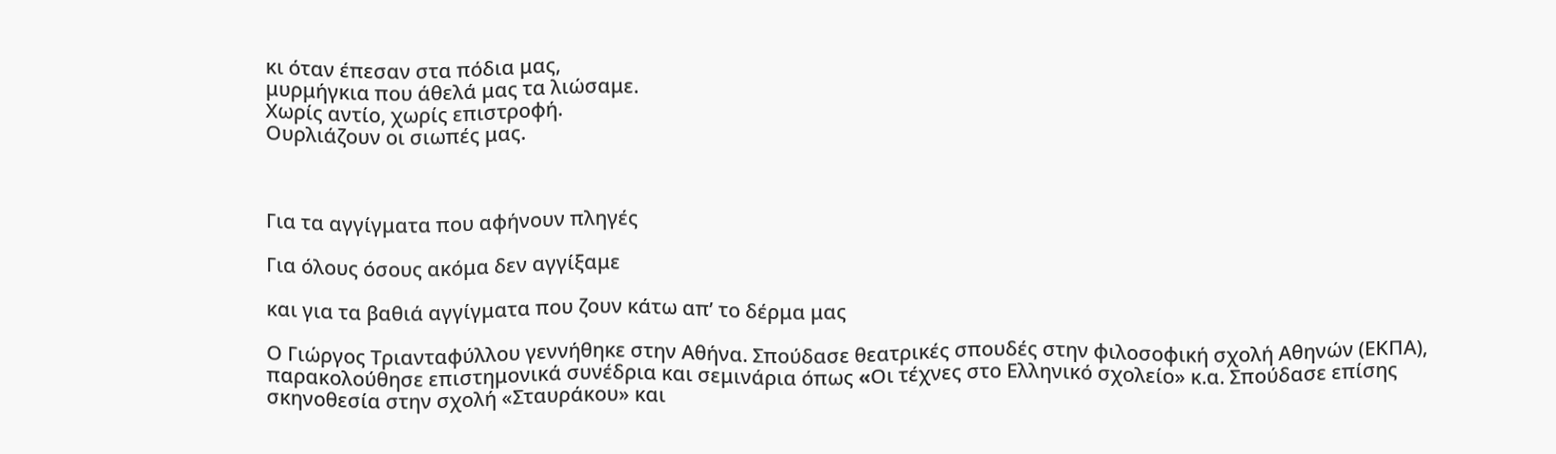κι όταν έπεσαν στα πόδια μας,
μυρμήγκια που άθελά μας τα λιώσαμε.
Χωρίς αντίο, χωρίς επιστροφή.
Ουρλιάζουν οι σιωπές μας.



Για τα αγγίγματα που αφήνουν πληγές

Για όλους όσους ακόμα δεν αγγίξαμε

και για τα βαθιά αγγίγματα που ζουν κάτω απ’ το δέρμα μας

Ο Γιώργος Τριανταφύλλου γεννήθηκε στην Αθήνα. Σπούδασε θεατρικές σπουδές στην φιλοσοφική σχολή Αθηνών (ΕΚΠΑ), παρακολούθησε επιστημονικά συνέδρια και σεμινάρια όπως «Oι τέχνες στο Ελληνικό σχολείο» κ.α. Σπούδασε επίσης σκηνοθεσία στην σχολή «Σταυράκου» και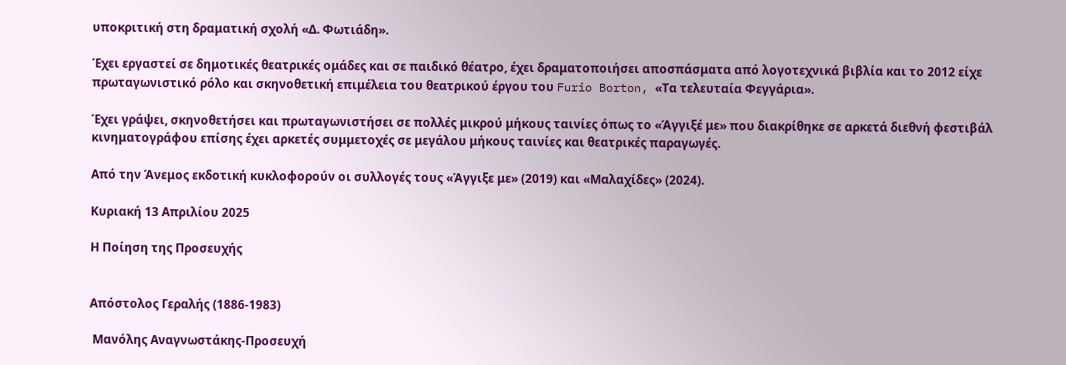υποκριτική στη δραματική σχολή «Δ. Φωτιάδη».

Έχει εργαστεί σε δημοτικές θεατρικές ομάδες και σε παιδικό θέατρο, έχει δραματοποιήσει αποσπάσματα από λογοτεχνικά βιβλία και το 2012 είχε πρωταγωνιστικό ρόλο και σκηνοθετική επιμέλεια του θεατρικού έργου του Furio Borton, «Τα τελευταία Φεγγάρια».

Έχει γράψει, σκηνοθετήσει και πρωταγωνιστήσει σε πολλές μικρού μήκους ταινίες όπως το «Άγγιξέ με» που διακρίθηκε σε αρκετά διεθνή φεστιβάλ κινηματογράφου επίσης έχει αρκετές συμμετοχές σε μεγάλου μήκους ταινίες και θεατρικές παραγωγές.

Από την Άνεμος εκδοτική κυκλοφορούν οι συλλογές τους «Άγγιξε με» (2019) και «Μαλαχίδες» (2024).

Κυριακή 13 Απριλίου 2025

Η Ποίηση της Προσευχής


Απόστολος Γεραλής (1886-1983)

 Μανόλης Αναγνωστάκης-Προσευχή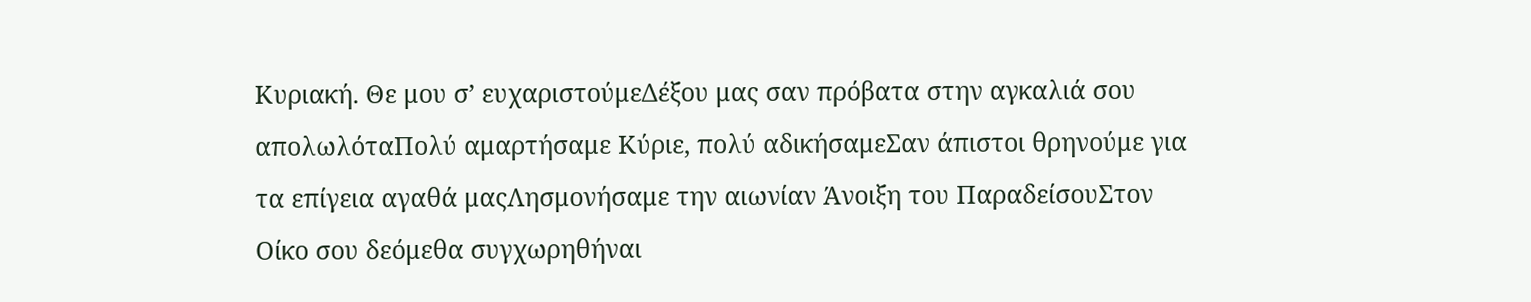Κυριακή. Θε μου σ’ ευχαριστούμεΔέξου μας σαν πρόβατα στην αγκαλιά σου απολωλόταΠολύ αμαρτήσαμε Κύριε, πολύ αδικήσαμεΣαν άπιστοι θρηνούμε για τα επίγεια αγαθά μαςΛησμονήσαμε την αιωνίαν Άνοιξη του ΠαραδείσουΣτον Οίκο σου δεόμεθα συγχωρηθήναι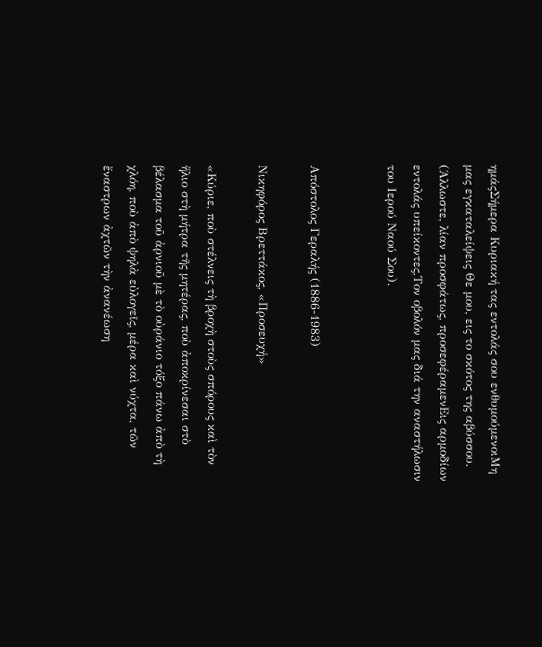ημάςΣήμερα Κυριακή τας εντολάς σου ενθυμούμενοιΜη μας εγκαταλείψεις Θε μου, εις το σκότος της αβύσσου.
(Άλλωστε, λίαν προσφάτως, προσεφέραμενΕις αρμοδίων εντολάς υπείκοντες,Τον οβολόν μας διά την αναστήλωσιν του Ιερού Ναού Σου).


Απόστολος Γεραλής (1886-1983)

Νικηφόρος Βρεττάκος, «Προσευχή»

«Κύριε, ποὺ στέλνεις τὴ βροχὴ στοὺς σπόρους καὶ τὸν ἥλιο στὴ μήτρα τῆς μητέρας, ποὺ ἀποκρίνεσαι στὸ βέλασμα τοῦ ἀρνιοῦ μὲ τὸ οὐράνιο τόξο πάνω ἀπὸ τὴ χλόη, ποὺ ἀπὸ ψηλὰ εὐλογεῖς, μέρα καὶ νύχτα, τῶν ἔναστρων ἀχτῶν τὴν ἀνανέωση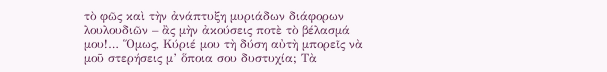τὸ φῶς καὶ τὴν ἀνάπτυξη μυριάδων διάφορων λουλουδιῶν – ἂς μὴν ἀκούσεις ποτὲ τὸ βέλασμά μου!… Ὅμως, Κύριέ μου τὴ δύση αὐτὴ μπορεῖς νὰ μοῦ στερήσεις μ’ ὅποια σου δυστυχία; Τὰ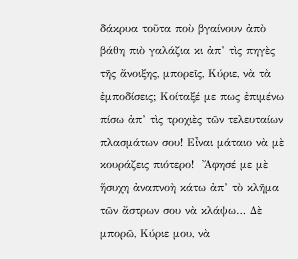δάκρυα τοῦτα ποὺ βγαίνουν ἀπὸ βάθη πιὸ γαλάζια κι ἀπ’ τὶς πηγὲς τῆς ἄνοιξης, μπορεῖς, Κύριε, νὰ τὰ ἐμποδίσεις; Κοίταξέ με πως ἐπιμένω πίσω ἀπ’ τὶς τροχιὲς τῶν τελευταίων πλασμάτων σου! Εἶναι μάταιο νὰ μὲ κουράζεις πιότερο!  Ἄφησέ με μὲ ἥσυχη ἀναπνοὴ κάτω ἀπ’ τὸ κλῆμα τῶν ἄστρων σου νὰ κλάψω… Δὲ μπορῶ, Κύριε μου, νὰ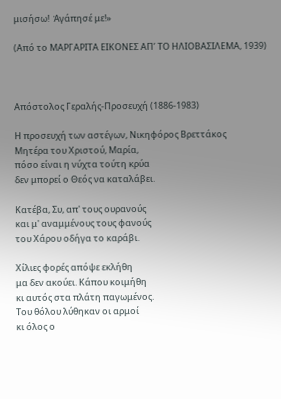μισήσω!  Ἀγάπησέ με!»

(Από το ΜΑΡΓΑΡΙΤΑ ΕΙΚΟΝΕΣ ΑΠ’ ΤΟ ΗΛΙΟΒΑΣΙΛΕΜΑ, 1939)



Απόστολος Γεραλής-Προσευχή (1886-1983)

Η προσευχή των αστέγων, Νικηφόρος Βρεττάκος
Μητέρα του Χριστού, Μαρία,
πόσο είναι η νύχτα τούτη κρύα
δεν μπορεί ο Θεός να καταλάβει.

Κατέβα, Συ, απ' τους ουρανούς
και μ' αναμμένους τους φανούς
του Χάρου οδήγα το καράβι.

Χίλιες φορές απόψε εκλήθη
μα δεν ακούει. Κάπου κοιμήθη
κι αυτός στα πλάτη παγωμένος.
Του θόλου λύθηκαν οι αρμοί
κι όλος ο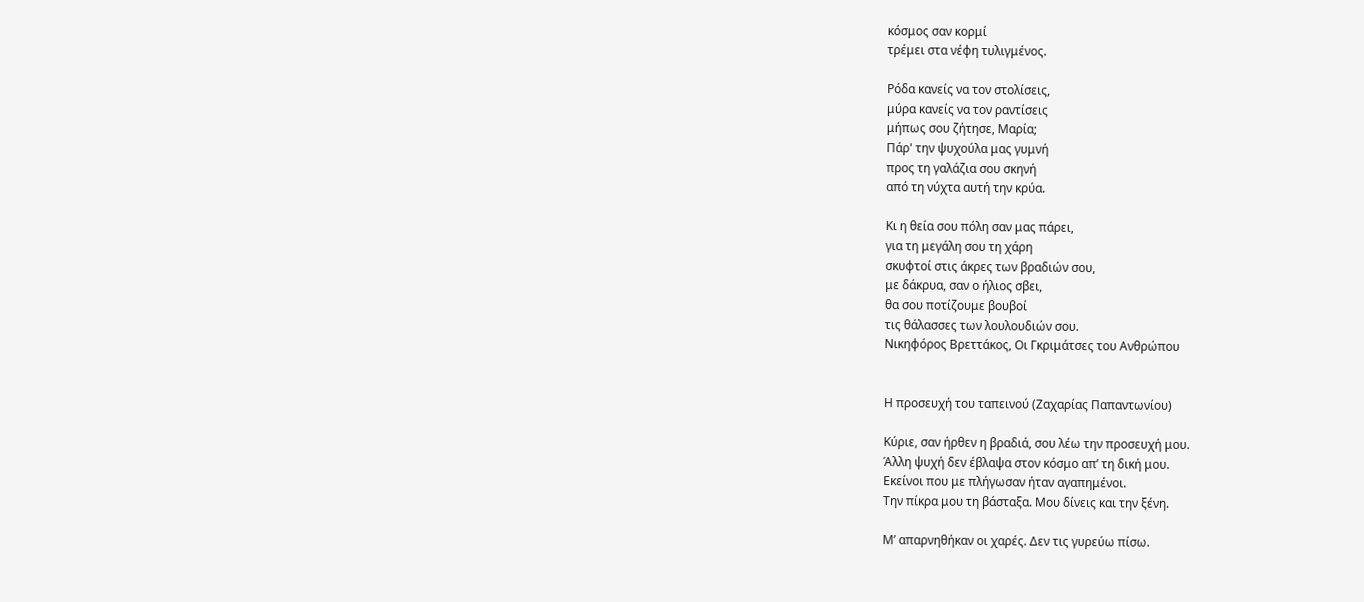κόσμος σαν κορμί
τρέμει στα νέφη τυλιγμένος.

Ρόδα κανείς να τον στολίσεις,
μύρα κανείς να τον ραντίσεις
μήπως σου ζήτησε, Μαρία;
Πάρ' την ψυχούλα μας γυμνή
προς τη γαλάζια σου σκηνή
από τη νύχτα αυτή την κρύα.

Κι η θεία σου πόλη σαν μας πάρει,
για τη μεγάλη σου τη χάρη
σκυφτοί στις άκρες των βραδιών σου,
με δάκρυα, σαν ο ήλιος σβει,
θα σου ποτίζουμε βουβοί
τις θάλασσες των λουλουδιών σου.
Νικηφόρος Βρεττάκος, Οι Γκριμάτσες του Ανθρώπου


Η προσευχή του ταπεινού (Ζαχαρίας Παπαντωνίου)

Κύριε, σαν ήρθεν η βραδιά, σου λέω την προσευχή μου.
Άλλη ψυχή δεν έβλαψα στον κόσμο απ’ τη δική μου.
Εκείνοι που με πλήγωσαν ήταν αγαπημένοι.
Την πίκρα μου τη βάσταξα. Μου δίνεις και την ξένη.

Μ’ απαρνηθήκαν οι χαρές. Δεν τις γυρεύω πίσω.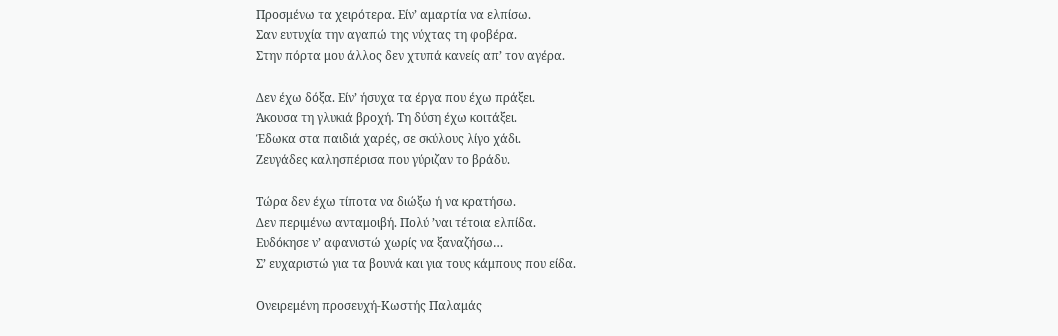Προσμένω τα χειρότερα. Είν’ αμαρτία να ελπίσω.
Σαν ευτυχία την αγαπώ της νύχτας τη φοβέρα.
Στην πόρτα μου άλλος δεν χτυπά κανείς απ’ τον αγέρα.

Δεν έχω δόξα. Είν’ ήσυχα τα έργα που έχω πράξει.
Άκουσα τη γλυκιά βροχή. Τη δύση έχω κοιτάξει.
Έδωκα στα παιδιά χαρές, σε σκύλους λίγο χάδι.
Ζευγάδες καλησπέρισα που γύριζαν το βράδυ.

Τώρα δεν έχω τίποτα να διώξω ή να κρατήσω.
Δεν περιμένω ανταμοιβή. Πολύ ’ναι τέτοια ελπίδα.
Ευδόκησε ν’ αφανιστώ χωρίς να ξαναζήσω…
Σ’ ευχαριστώ για τα βουνά και για τους κάμπους που είδα.

Ονειρεμένη προσευχή-Κωστής Παλαμάς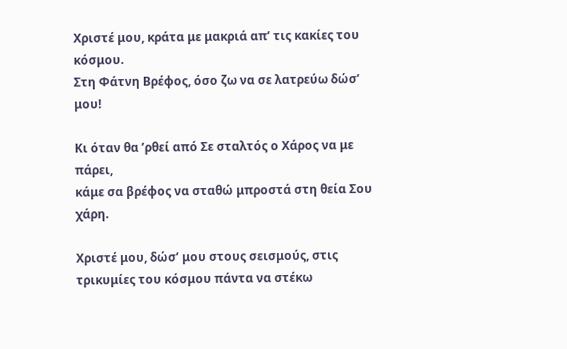Χριστέ μου, κράτα με μακριά απ’ τις κακίες του κόσμου.
Στη Φάτνη Βρέφος, όσο ζω να σε λατρεύω δώσ’ μου!

Κι όταν θα ’ρθεί από Σε σταλτός ο Χάρος να με πάρει,
κάμε σα βρέφος να σταθώ μπροστά στη θεία Σου χάρη.

Χριστέ μου, δώσ’ μου στους σεισμούς, στις τρικυμίες του κόσμου πάντα να στέκω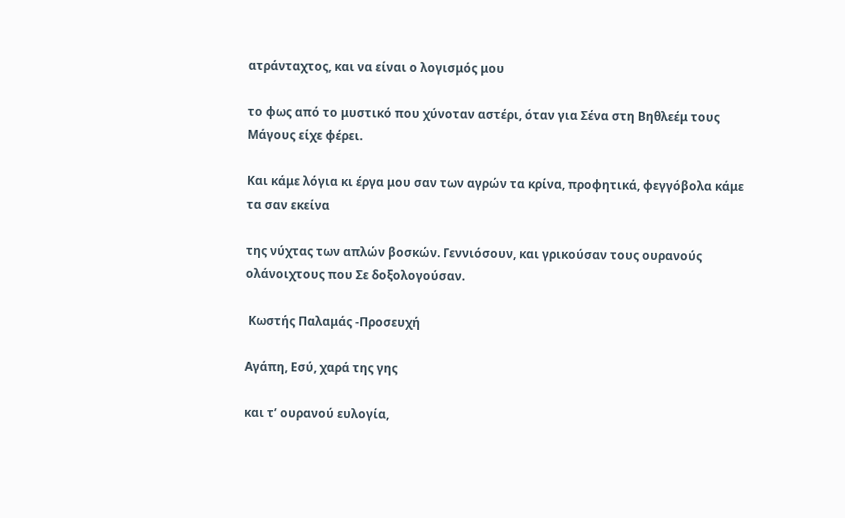ατράνταχτος, και να είναι ο λογισμός μου

το φως από το μυστικό που χύνοταν αστέρι, όταν για Σένα στη Βηθλεέμ τους Μάγους είχε φέρει.

Και κάμε λόγια κι έργα μου σαν των αγρών τα κρίνα, προφητικά, φεγγόβολα κάμε τα σαν εκείνα

της νύχτας των απλών βοσκών. Γεννιόσουν, και γρικούσαν τους ουρανούς ολάνοιχτους που Σε δοξολογούσαν.

 Κωστής Παλαμάς -Προσευχή

Αγάπη, Εσύ, χαρά της γης

και τ’ ουρανού ευλογία,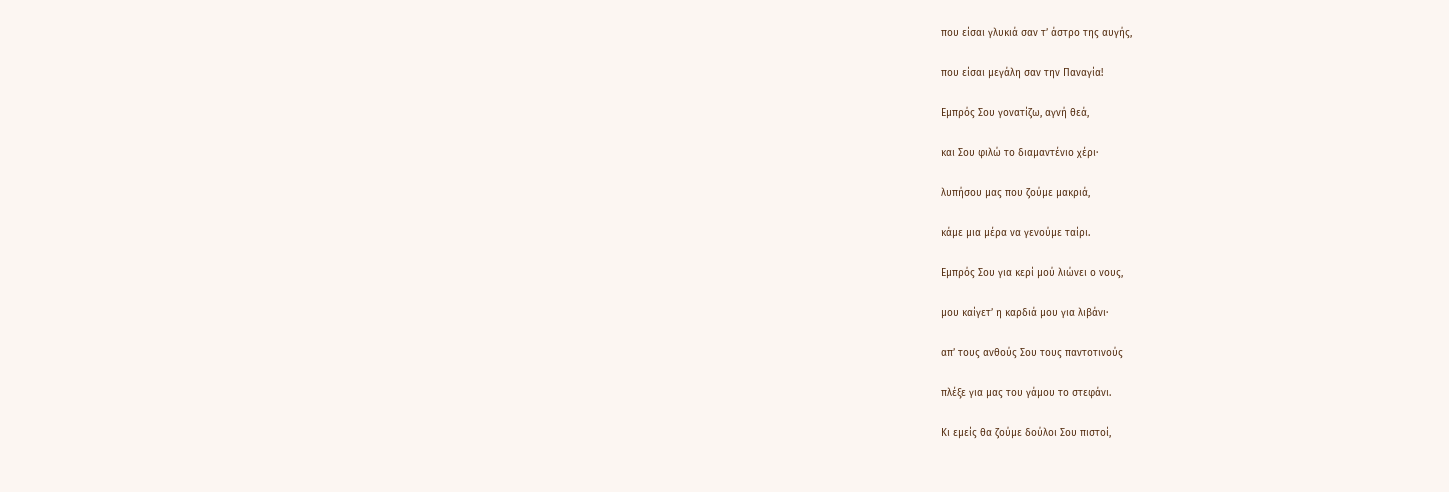που είσαι γλυκιά σαν τ’ άστρο της αυγής,

που είσαι μεγάλη σαν την Παναγία!

Εμπρός Σου γονατίζω, αγνή θεά,

και Σου φιλώ το διαμαντένιο χέρι·

λυπήσου μας που ζούμε μακριά,

κάμε μια μέρα να γενούμε ταίρι.

Εμπρός Σου για κερί μού λιώνει ο νους,

μου καίγετ’ η καρδιά μου για λιβάνι·

απ’ τους ανθούς Σου τους παντοτινούς

πλέξε για μας του γάμου το στεφάνι.

Κι εμείς θα ζούμε δούλοι Σου πιστοί,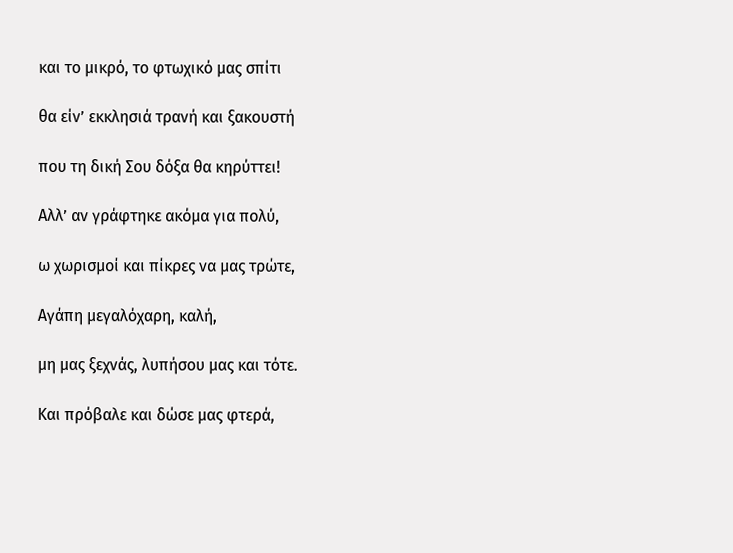και το μικρό, το φτωχικό μας σπίτι

θα είν’ εκκλησιά τρανή και ξακουστή

που τη δική Σου δόξα θα κηρύττει!

Αλλ’ αν γράφτηκε ακόμα για πολύ,

ω χωρισμοί και πίκρες να μας τρώτε,

Αγάπη μεγαλόχαρη, καλή,

μη μας ξεχνάς, λυπήσου μας και τότε.

Και πρόβαλε και δώσε μας φτερά,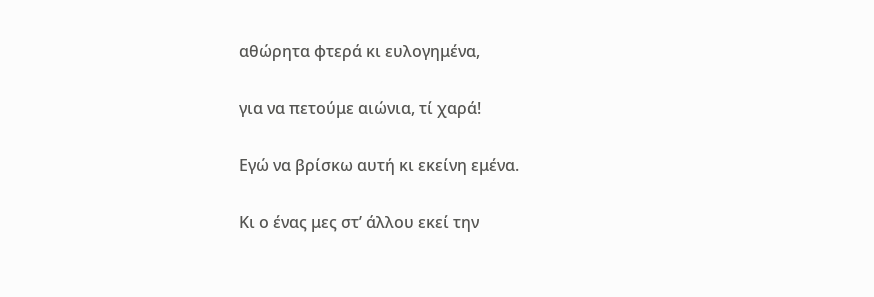αθώρητα φτερά κι ευλογημένα,

για να πετούμε αιώνια, τί χαρά!

Εγώ να βρίσκω αυτή κι εκείνη εμένα.

Κι ο ένας μες στ’ άλλου εκεί την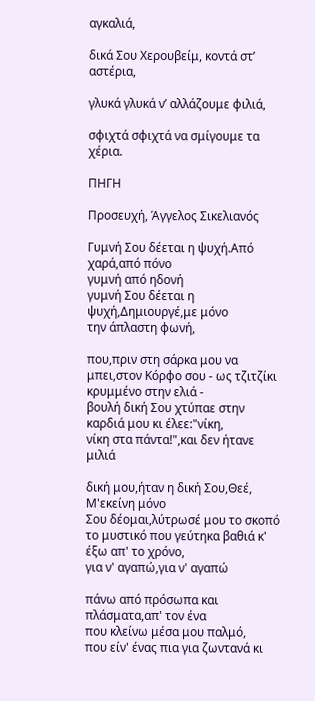αγκαλιά,

δικά Σου Χερουβείμ, κοντά στ’ αστέρια,

γλυκά γλυκά ν’ αλλάζουμε φιλιά,

σφιχτά σφιχτά να σμίγουμε τα χέρια.

ΠΗΓΗ

Προσευχή, Άγγελος Σικελιανός

Γυμνή Σου δέεται η ψυχή.Από χαρά,από πόνο
γυμνή από ηδονή
γυμνή Σου δέεται η ψυχή,Δημιουργέ,με μόνο
την άπλαστη φωνή,

που,πριν στη σάρκα μου να μπει,στον Κόρφο σου - ως τζιτζίκι
κρυμμένο στην ελιά -
βουλή δική Σου χτύπαε στην καρδιά μου κι έλεε:"νίκη,
νίκη στα πάντα!",και δεν ήτανε μιλιά

δική μου,ήταν η δική Σου,Θεέ, Μ'εκείνη μόνο
Σου δέομαι,λύτρωσέ μου το σκοπό
το μυστικό που γεύτηκα βαθιά κ' έξω απ' το χρόνο,
για ν' αγαπώ,για ν' αγαπώ

πάνω από πρόσωπα και πλάσματα,απ' τον ένα
που κλείνω μέσα μου παλμό,
που είν' ένας πια για ζωντανά κι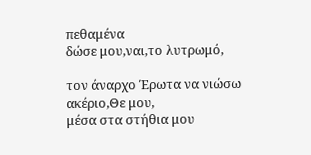πεθαμένα
δώσε μου,ναι,το λυτρωμό,

τον άναρχο Έρωτα να νιώσω ακέριο,Θε μου,
μέσα στα στήθια μου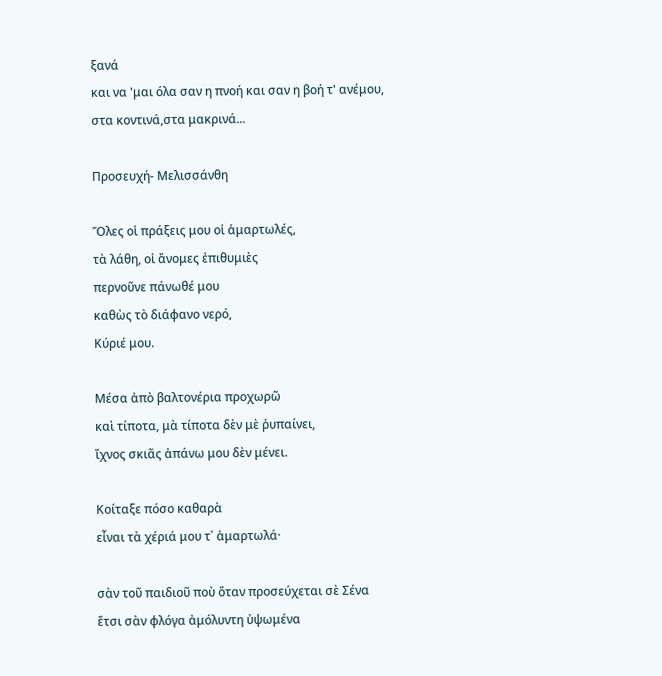ξανά
και να 'μαι όλα σαν η πνοή και σαν η βοή τ' ανέμου,
στα κοντινά,στα μακρινά...

Προσευχή- Μελισσάνθη

Ὅλες οἱ πράξεις μου οἱ ἁμαρτωλές,
τὰ λάθη, οἱ ἄνομες ἐπιθυμιὲς
περνοῦνε πάνωθέ μου
καθὼς τὸ διάφανο νερό,
Κύριέ μου.

Μέσα ἀπὸ βαλτονέρια προχωρῶ
καὶ τίποτα, μὰ τίποτα δὲν μὲ ῥυπαίνει,
ἴχνος σκιᾶς ἀπάνω μου δὲν μένει.

Κοίταξε πόσο καθαρὰ
εἶναι τὰ χέριά μου τ᾿ ἁμαρτωλά·

σὰν τοῦ παιδιοῦ ποὺ ὅταν προσεύχεται σὲ Σένα
ἔτσι σὰν φλόγα ἀμόλυντη ὑψωμένα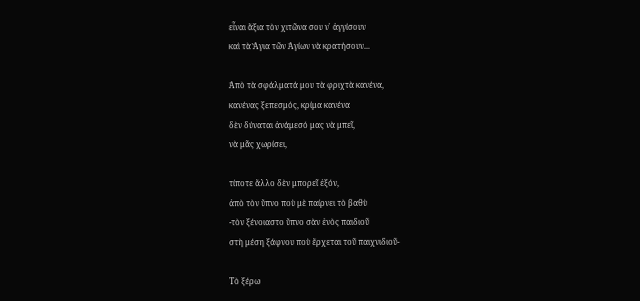εἶναι ἄξια τὸν χιτῶνα σου ν᾿ ἀγγίσουν
καὶ τὰ Ἅγια τῶν Ἁγίων νὰ κρατήσουν...

Ἀπὸ τὰ σφάλματά μου τὰ φριχτὰ κανένα,
κανένας ξεπεσμός, κρίμα κανένα
δὲν δύναται ἀνάμεσό μας νὰ μπεῖ,
νὰ μᾶς χωρίσει,

τίποτε ἄλλο δὲν μπορεῖ ἐξόν,
ἀπὸ τὸν ὕπνο ποὺ μὲ παίρνει τὸ βαθὺ
-τὸν ξένοιαστο ὕπνο σὰν ἑνὸς παιδιοῦ
στὴ μέση ξάφνου ποὺ ἔρχεται τοῦ παιχνιδιοῦ-

Τὸ ξέρω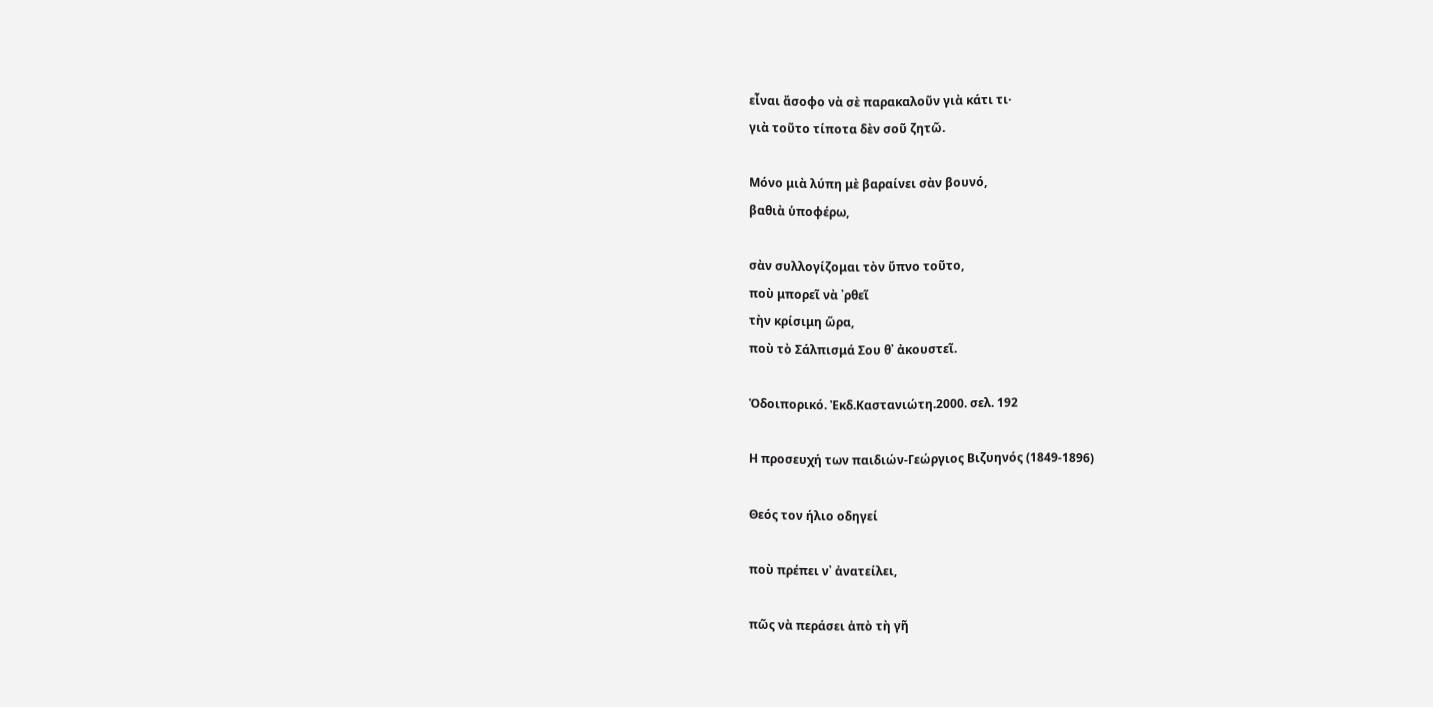εἶναι ἄσοφο νὰ σὲ παρακαλοῦν γιὰ κάτι τι·
γιὰ τοῦτο τίποτα δὲν σοῦ ζητῶ.

Μόνο μιὰ λύπη μὲ βαραίνει σὰν βουνό,
βαθιὰ ὑποφέρω,

σὰν συλλογίζομαι τὸν ὕπνο τοῦτο,
ποὺ μπορεῖ νὰ ᾿ρθεῖ
τὴν κρίσιμη ὥρα,
ποὺ τὸ Σάλπισμά Σου θ᾿ ἀκουστεῖ.

Ὁδοιπορικό. Ἐκδ.Καστανιώτη.2000. σελ. 192

Η προσευχή των παιδιών-Γεώργιος Βιζυηνός (1849-1896)

Θεός τον ήλιο οδηγεί

ποὺ πρέπει ν᾿ ἀνατείλει,

πῶς νὰ περάσει ἀπὸ τὴ γῆ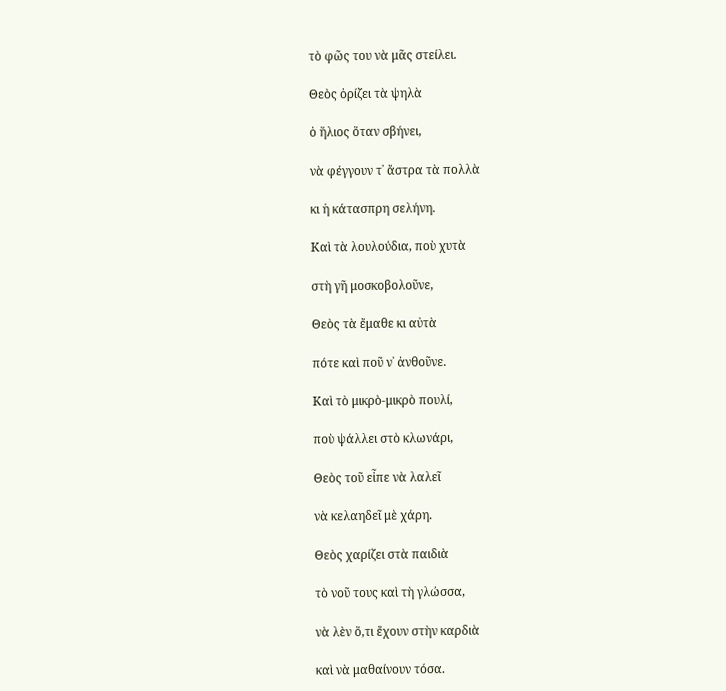τὸ φῶς του νὰ μᾶς στείλει.

Θεὸς ὁρίζει τὰ ψηλὰ

ὁ ἥλιος ὅταν σβήνει,

νὰ φέγγουν τ᾿ ἄστρα τὰ πολλὰ

κι ἡ κάτασπρη σελήνη.

Καὶ τὰ λουλούδια, ποὺ χυτὰ

στὴ γῆ μοσκοβολοῦνε,

Θεὸς τὰ ἔμαθε κι αὐτὰ

πότε καὶ ποῦ ν᾿ ἀνθοῦνε.

Καὶ τὸ μικρὸ-μικρὸ πουλί,

ποὺ ψάλλει στὸ κλωνάρι,

Θεὸς τοῦ εἶπε νὰ λαλεῖ

νὰ κελαηδεῖ μὲ χάρη.

Θεὸς χαρίζει στὰ παιδιὰ

τὸ νοῦ τους καὶ τὴ γλώσσα,

νὰ λὲν ὅ,τι ἔχουν στὴν καρδιὰ

καὶ νὰ μαθαίνουν τόσα.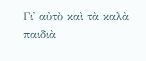Γι᾿ αὐτὸ καὶ τὰ καλὰ παιδιὰ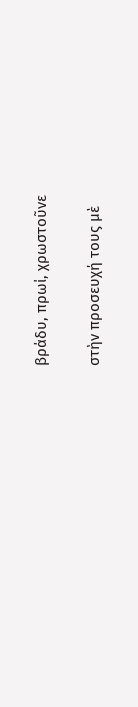βράδυ, πρωί, χρωστοῦνε

στὴν προσευχή τους μὲ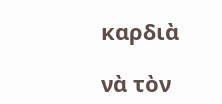καρδιὰ

νὰ τὸν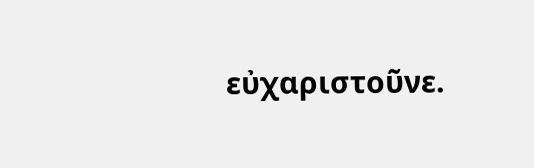εὐχαριστοῦνε.